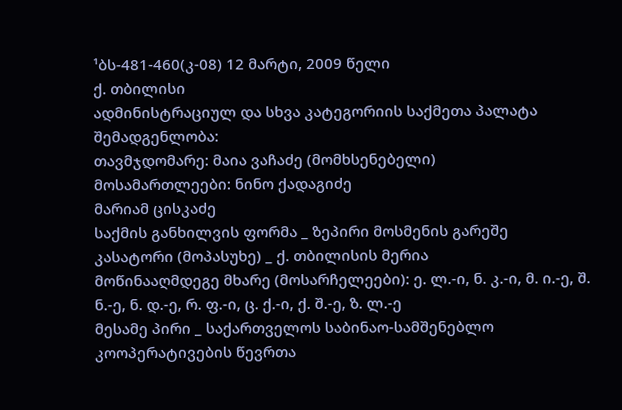¹ბს-481-460(კ-08) 12 მარტი, 2009 წელი
ქ. თბილისი
ადმინისტრაციულ და სხვა კატეგორიის საქმეთა პალატა
შემადგენლობა:
თავმჯდომარე: მაია ვაჩაძე (მომხსენებელი)
მოსამართლეები: ნინო ქადაგიძე
მარიამ ცისკაძე
საქმის განხილვის ფორმა _ ზეპირი მოსმენის გარეშე
კასატორი (მოპასუხე) _ ქ. თბილისის მერია
მოწინააღმდეგე მხარე (მოსარჩელეები): ე. ლ.-ი, ნ. კ.-ი, მ. ი.-ე, შ. ნ.-ე, ნ. დ.-ე, რ. ფ.-ი, ც. ქ.-ი, ქ. შ.-ე, ზ. ლ.-ე
მესამე პირი _ საქართველოს საბინაო-სამშენებლო კოოპერატივების წევრთა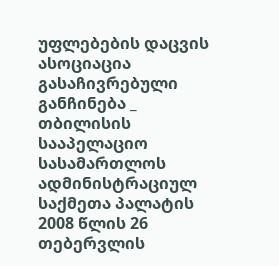უფლებების დაცვის ასოციაცია
გასაჩივრებული განჩინება _ თბილისის სააპელაციო სასამართლოს ადმინისტრაციულ საქმეთა პალატის 2008 წლის 26 თებერვლის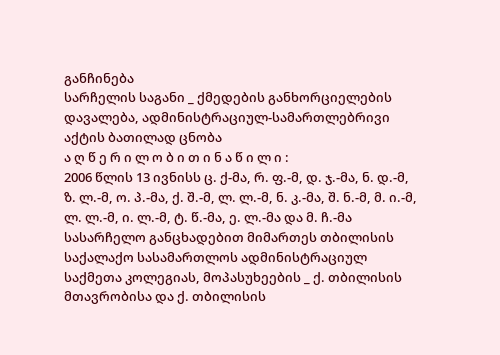განჩინება
სარჩელის საგანი _ ქმედების განხორციელების დავალება, ადმინისტრაციულ-სამართლებრივი აქტის ბათილად ცნობა
ა ღ წ ე რ ი ლ ო ბ ი თ ი ნ ა წ ი ლ ი :
2006 წლის 13 ივნისს ც. ქ-მა, რ. ფ.-მ, დ. ჯ.-მა, ნ. დ.-მ, ზ. ლ.-მ, ო. პ.-მა, ქ. შ.-მ, ლ. ლ.-მ, ნ. კ.-მა, შ. ნ.-მ, მ. ი.-მ, ლ. ლ.-მ, ი. ლ.-მ, ტ. წ.-მა, ე. ლ.-მა და მ. ჩ.-მა სასარჩელო განცხადებით მიმართეს თბილისის საქალაქო სასამართლოს ადმინისტრაციულ საქმეთა კოლეგიას, მოპასუხეების _ ქ. თბილისის მთავრობისა და ქ. თბილისის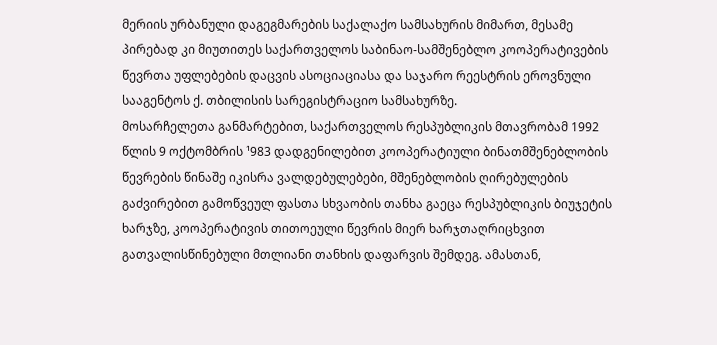მერიის ურბანული დაგეგმარების საქალაქო სამსახურის მიმართ, მესამე პირებად კი მიუთითეს საქართველოს საბინაო-სამშენებლო კოოპერატივების წევრთა უფლებების დაცვის ასოციაციასა და საჯარო რეესტრის ეროვნული სააგენტოს ქ. თბილისის სარეგისტრაციო სამსახურზე.
მოსარჩელეთა განმარტებით, საქართველოს რესპუბლიკის მთავრობამ 1992 წლის 9 ოქტომბრის ¹983 დადგენილებით კოოპერატიული ბინათმშენებლობის წევრების წინაშე იკისრა ვალდებულებები, მშენებლობის ღირებულების გაძვირებით გამოწვეულ ფასთა სხვაობის თანხა გაეცა რესპუბლიკის ბიუჯეტის ხარჯზე, კოოპერატივის თითოეული წევრის მიერ ხარჯთაღრიცხვით გათვალისწინებული მთლიანი თანხის დაფარვის შემდეგ. ამასთან,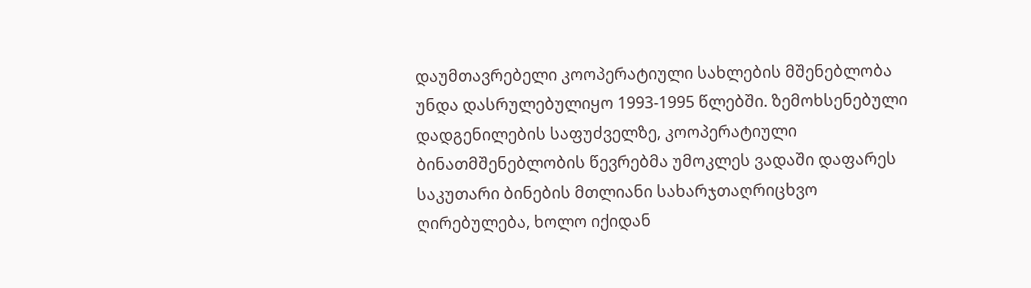დაუმთავრებელი კოოპერატიული სახლების მშენებლობა უნდა დასრულებულიყო 1993-1995 წლებში. ზემოხსენებული დადგენილების საფუძველზე, კოოპერატიული ბინათმშენებლობის წევრებმა უმოკლეს ვადაში დაფარეს საკუთარი ბინების მთლიანი სახარჯთაღრიცხვო ღირებულება, ხოლო იქიდან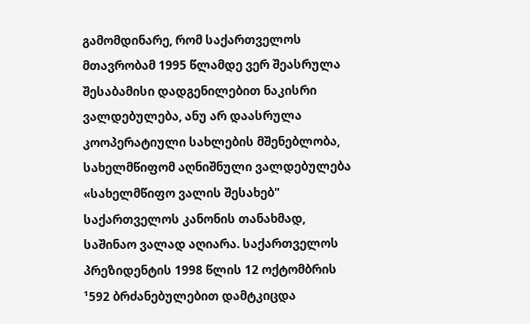გამომდინარე, რომ საქართველოს მთავრობამ 1995 წლამდე ვერ შეასრულა შესაბამისი დადგენილებით ნაკისრი ვალდებულება, ანუ არ დაასრულა კოოპერატიული სახლების მშენებლობა, სახელმწიფომ აღნიშნული ვალდებულება «სახელმწიფო ვალის შესახებ" საქართველოს კანონის თანახმად, საშინაო ვალად აღიარა. საქართველოს პრეზიდენტის 1998 წლის 12 ოქტომბრის ¹592 ბრძანებულებით დამტკიცდა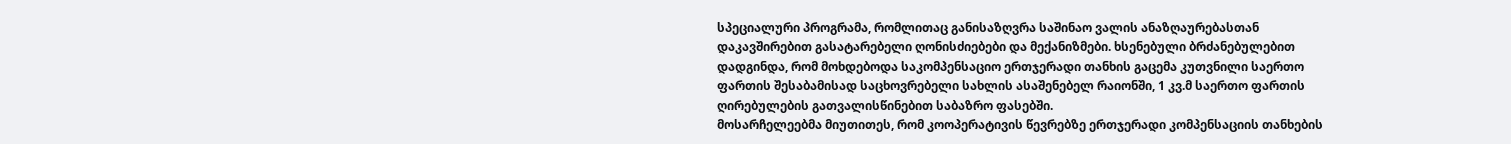სპეციალური პროგრამა, რომლითაც განისაზღვრა საშინაო ვალის ანაზღაურებასთან დაკავშირებით გასატარებელი ღონისძიებები და მექანიზმები. ხსენებული ბრძანებულებით დადგინდა, რომ მოხდებოდა საკომპენსაციო ერთჯერადი თანხის გაცემა კუთვნილი საერთო ფართის შესაბამისად საცხოვრებელი სახლის ასაშენებელ რაიონში, 1 კვ.მ საერთო ფართის ღირებულების გათვალისწინებით საბაზრო ფასებში.
მოსარჩელეებმა მიუთითეს, რომ კოოპერატივის წევრებზე ერთჯერადი კომპენსაციის თანხების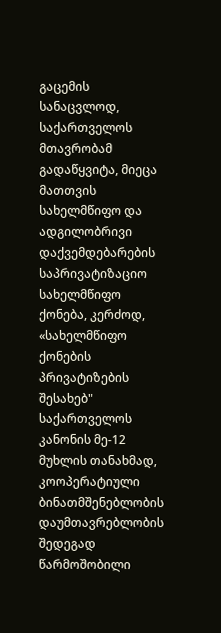გაცემის სანაცვლოდ, საქართველოს მთავრობამ გადაწყვიტა, მიეცა მათთვის სახელმწიფო და ადგილობრივი დაქვემდებარების საპრივატიზაციო სახელმწიფო ქონება, კერძოდ, «სახელმწიფო ქონების პრივატიზების შესახებ" საქართველოს კანონის მე-12 მუხლის თანახმად, კოოპერატიული ბინათმშენებლობის დაუმთავრებლობის შედეგად წარმოშობილი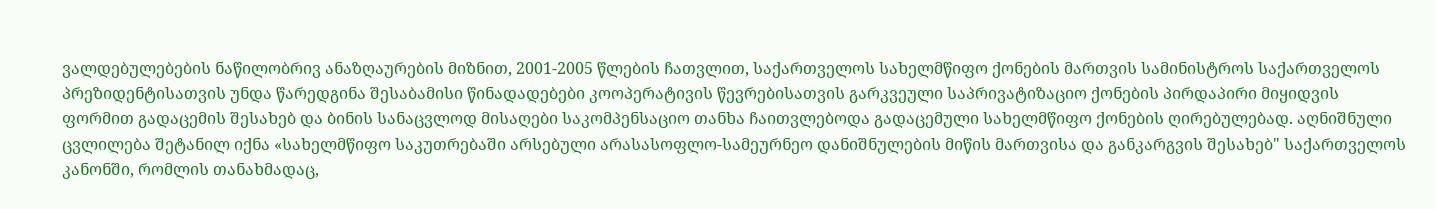ვალდებულებების ნაწილობრივ ანაზღაურების მიზნით, 2001-2005 წლების ჩათვლით, საქართველოს სახელმწიფო ქონების მართვის სამინისტროს საქართველოს პრეზიდენტისათვის უნდა წარედგინა შესაბამისი წინადადებები კოოპერატივის წევრებისათვის გარკვეული საპრივატიზაციო ქონების პირდაპირი მიყიდვის ფორმით გადაცემის შესახებ და ბინის სანაცვლოდ მისაღები საკომპენსაციო თანხა ჩაითვლებოდა გადაცემული სახელმწიფო ქონების ღირებულებად. აღნიშნული ცვლილება შეტანილ იქნა «სახელმწიფო საკუთრებაში არსებული არასასოფლო-სამეურნეო დანიშნულების მიწის მართვისა და განკარგვის შესახებ" საქართველოს კანონში, რომლის თანახმადაც,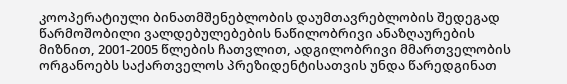კოოპერატიული ბინათმშენებლობის დაუმთავრებლობის შედეგად წარმოშობილი ვალდებულებების ნაწილობრივი ანაზღაურების მიზნით, 2001-2005 წლების ჩათვლით, ადგილობრივი მმართველობის ორგანოებს საქართველოს პრეზიდენტისათვის უნდა წარედგინათ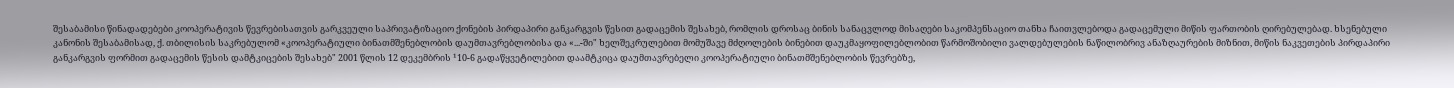შესაბამისი წინადადებები კოოპერატივის წევრებისათვის გარკვეული საპრივატიზაციო ქონების პირდაპირი განკარგვის წესით გადაცემის შესახებ, რომლის დროსაც ბინის სანაცვლოდ მისაღები საკომპენსაციო თანხა ჩაითვლებოდა გადაცემული მიწის ფართობის ღირებულებად. ხსენებული კანონის შესაბამისად, ქ. თბილისის საკრებულომ «კოოპერატიული ბინათმშენებლობის დაუმთავრებლობისა და «...-ში" ხელშეკრულებით მომუშავე მძღოლების ბინებით დაუკმაყოფილებლობით წარმოშობილი ვალდებულების ნაწილობრივ ანაზღაურების მიზნით, მიწის ნაკვეთების პირდაპირი განკარგვის ფორმით გადაცემის წესის დამტკიცების შესახებ" 2001 წლის 12 დეკემბრის ¹10-6 გადაწყვეტილებით დაამტკიცა დაუმთავრებელი კოოპერატიული ბინათმშენებლობის წევრებზე,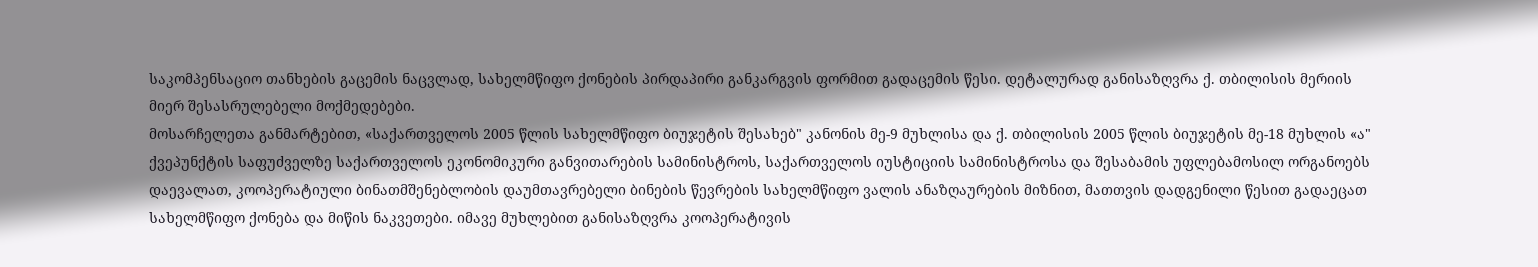საკომპენსაციო თანხების გაცემის ნაცვლად, სახელმწიფო ქონების პირდაპირი განკარგვის ფორმით გადაცემის წესი. დეტალურად განისაზღვრა ქ. თბილისის მერიის მიერ შესასრულებელი მოქმედებები.
მოსარჩელეთა განმარტებით, «საქართველოს 2005 წლის სახელმწიფო ბიუჯეტის შესახებ" კანონის მე-9 მუხლისა და ქ. თბილისის 2005 წლის ბიუჯეტის მე-18 მუხლის «ა" ქვეპუნქტის საფუძველზე საქართველოს ეკონომიკური განვითარების სამინისტროს, საქართველოს იუსტიციის სამინისტროსა და შესაბამის უფლებამოსილ ორგანოებს დაევალათ, კოოპერატიული ბინათმშენებლობის დაუმთავრებელი ბინების წევრების სახელმწიფო ვალის ანაზღაურების მიზნით, მათთვის დადგენილი წესით გადაეცათ სახელმწიფო ქონება და მიწის ნაკვეთები. იმავე მუხლებით განისაზღვრა კოოპერატივის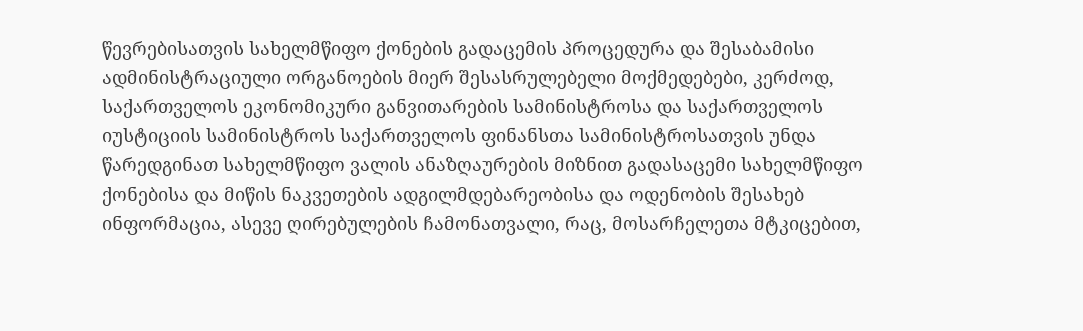წევრებისათვის სახელმწიფო ქონების გადაცემის პროცედურა და შესაბამისი ადმინისტრაციული ორგანოების მიერ შესასრულებელი მოქმედებები, კერძოდ, საქართველოს ეკონომიკური განვითარების სამინისტროსა და საქართველოს იუსტიციის სამინისტროს საქართველოს ფინანსთა სამინისტროსათვის უნდა წარედგინათ სახელმწიფო ვალის ანაზღაურების მიზნით გადასაცემი სახელმწიფო ქონებისა და მიწის ნაკვეთების ადგილმდებარეობისა და ოდენობის შესახებ ინფორმაცია, ასევე ღირებულების ჩამონათვალი, რაც, მოსარჩელეთა მტკიცებით,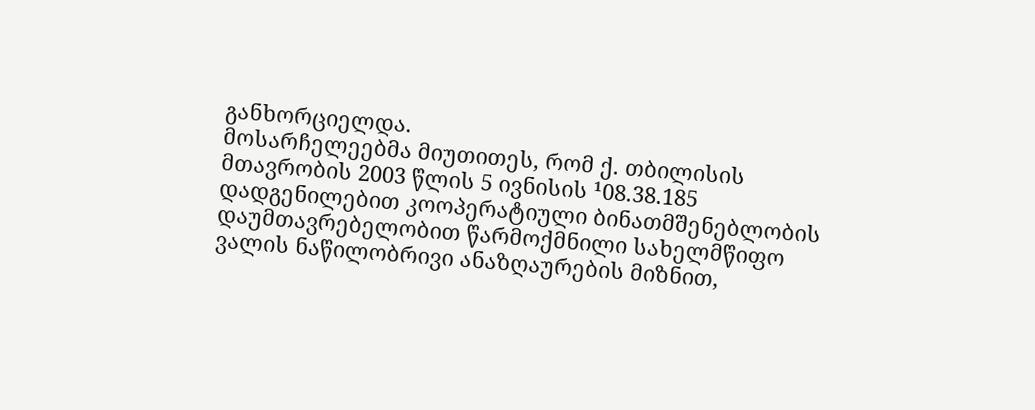განხორციელდა.
მოსარჩელეებმა მიუთითეს, რომ ქ. თბილისის მთავრობის 2003 წლის 5 ივნისის ¹08.38.185 დადგენილებით კოოპერატიული ბინათმშენებლობის დაუმთავრებელობით წარმოქმნილი სახელმწიფო ვალის ნაწილობრივი ანაზღაურების მიზნით,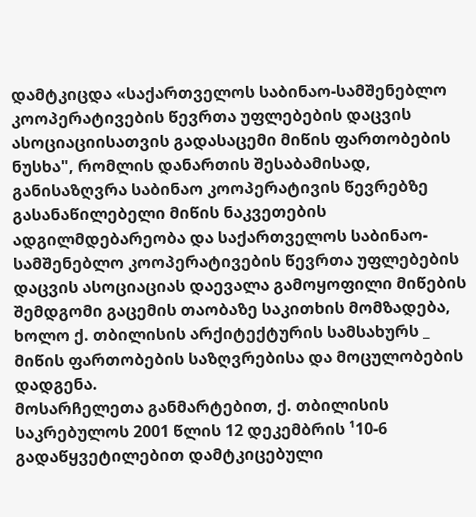დამტკიცდა «საქართველოს საბინაო-სამშენებლო კოოპერატივების წევრთა უფლებების დაცვის ასოციაციისათვის გადასაცემი მიწის ფართობების ნუსხა", რომლის დანართის შესაბამისად, განისაზღვრა საბინაო კოოპერატივის წევრებზე გასანაწილებელი მიწის ნაკვეთების ადგილმდებარეობა და საქართველოს საბინაო-სამშენებლო კოოპერატივების წევრთა უფლებების დაცვის ასოციაციას დაევალა გამოყოფილი მიწების შემდგომი გაცემის თაობაზე საკითხის მომზადება, ხოლო ქ. თბილისის არქიტექტურის სამსახურს _ მიწის ფართობების საზღვრებისა და მოცულობების დადგენა.
მოსარჩელეთა განმარტებით, ქ. თბილისის საკრებულოს 2001 წლის 12 დეკემბრის ¹10-6 გადაწყვეტილებით დამტკიცებული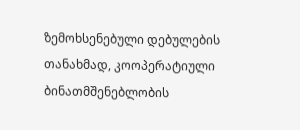ზემოხსენებული დებულების თანახმად, კოოპერატიული ბინათმშენებლობის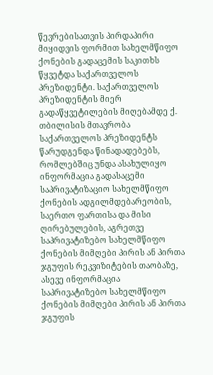წევრებისათვის პირდაპირი მიყიდვის ფორმით სახელმწიფო ქონების გადაცემის საკითხს წყვეტდა საქართველოს პრეზიდენტი. საქართველოს პრეზიდენტის მიერ გადაწყვეტილების მიღებამდე ქ. თბილისის მთავრობა საქართველოს პრეზიდენტს წარუდგენდა წინადადებებს, რომლებშიც უნდა ასახულიყო ინფორმაცია გადასაცემი საპრივატიზაციო სახელმწიფო ქონების ადგილმდებარეობის, საერთო ფართისა და მისი ღირებულების, აგრეთვე საპრივატიზებო სახელმწიფო ქონების მიმღები პირის ან პირთა ჯგუფის რეკვიზიტების თაობაზე, ასევე ინფორმაცია საპრივატიზებო სახელმწიფო ქონების მიმღები პირის ან პირთა ჯგუფის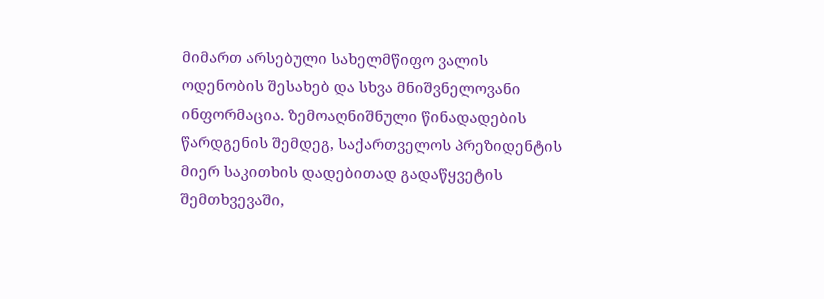მიმართ არსებული სახელმწიფო ვალის ოდენობის შესახებ და სხვა მნიშვნელოვანი ინფორმაცია. ზემოაღნიშნული წინადადების წარდგენის შემდეგ, საქართველოს პრეზიდენტის მიერ საკითხის დადებითად გადაწყვეტის შემთხვევაში,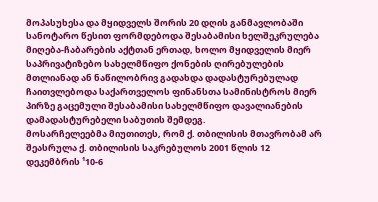მოპასუხესა და მყიდველს შორის 20 დღის განმავლობაში სანოტარო წესით ფორმდებოდა შესაბამისი ხელშეკრულება მიღება-ჩაბარების აქტთან ერთად, ხოლო მყიდველის მიერ საპრივატიზებო სახელმწიფო ქონების ღირებულების მთლიანად ან ნაწილობრივ გადახდა დადასტურებულად ჩაითვლებოდა საქართველოს ფინანსთა სამინისტროს მიერ პირზე გაცემული შესაბამისი სახელმწიფო დავალიანების დამადასტურებელი საბუთის შემდეგ.
მოსარჩელეებმა მიუთითეს, რომ ქ. თბილისის მთავრობამ არ შეასრულა ქ. თბილისის საკრებულოს 2001 წლის 12 დეკემბრის ¹10-6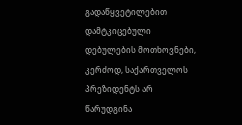გადაწყვეტილებით დამტკიცებული დებულების მოთხოვნები, კერძოდ, საქართველოს პრეზიდენტს არ წარუდგინა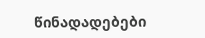წინადადებები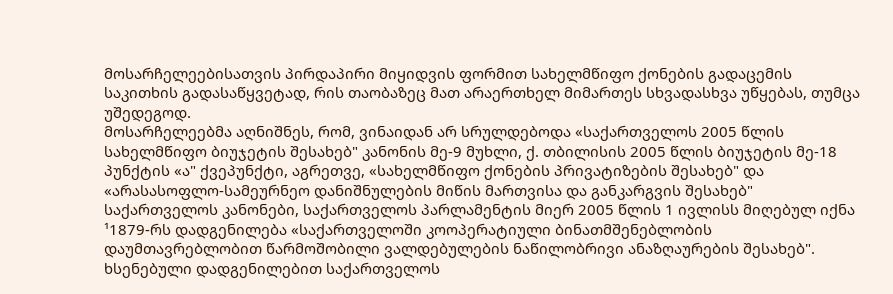მოსარჩელეებისათვის პირდაპირი მიყიდვის ფორმით სახელმწიფო ქონების გადაცემის საკითხის გადასაწყვეტად, რის თაობაზეც მათ არაერთხელ მიმართეს სხვადასხვა უწყებას, თუმცა უშედეგოდ.
მოსარჩელეებმა აღნიშნეს, რომ, ვინაიდან არ სრულდებოდა «საქართველოს 2005 წლის სახელმწიფო ბიუჯეტის შესახებ" კანონის მე-9 მუხლი, ქ. თბილისის 2005 წლის ბიუჯეტის მე-18 პუნქტის «ა" ქვეპუნქტი, აგრეთვე, «სახელმწიფო ქონების პრივატიზების შესახებ" და «არასასოფლო-სამეურნეო დანიშნულების მიწის მართვისა და განკარგვის შესახებ" საქართველოს კანონები, საქართველოს პარლამენტის მიერ 2005 წლის 1 ივლისს მიღებულ იქნა ¹1879-რს დადგენილება «საქართველოში კოოპერატიული ბინათმშენებლობის დაუმთავრებლობით წარმოშობილი ვალდებულების ნაწილობრივი ანაზღაურების შესახებ". ხსენებული დადგენილებით საქართველოს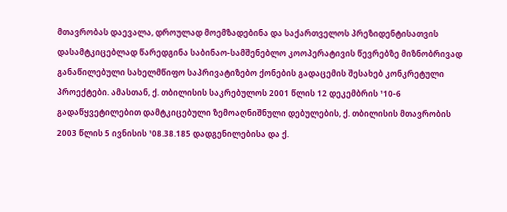მთავრობას დაევალა, დროულად მოემზადებინა და საქართველოს პრეზიდენტისათვის დასამტკიცებლად წარედგინა საბინაო-სამშენებლო კოოპერატივის წევრებზე მიზნობრივად განაწილებული სახელმწიფო საპრივატიზებო ქონების გადაცემის შესახებ კონკრეტული პროექტები. ამასთან, ქ. თბილისის საკრებულოს 2001 წლის 12 დეკემბრის ¹10-6 გადაწყვეტილებით დამტკიცებული ზემოაღნიშნული დებულების, ქ. თბილისის მთავრობის 2003 წლის 5 ივნისის ¹08.38.185 დადგენილებისა და ქ.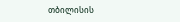თბილისის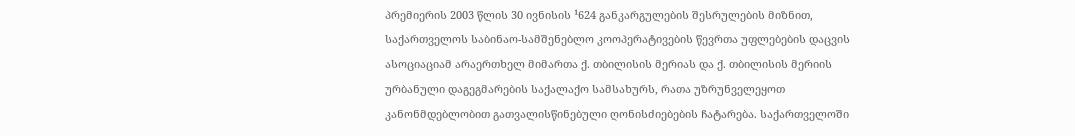პრემიერის 2003 წლის 30 ივნისის ¹624 განკარგულების შესრულების მიზნით, საქართველოს საბინაო-სამშენებლო კოოპერატივების წევრთა უფლებების დაცვის ასოციაციამ არაერთხელ მიმართა ქ. თბილისის მერიას და ქ. თბილისის მერიის ურბანული დაგეგმარების საქალაქო სამსახურს, რათა უზრუნველეყოთ კანონმდებლობით გათვალისწინებული ღონისძიებების ჩატარება. საქართველოში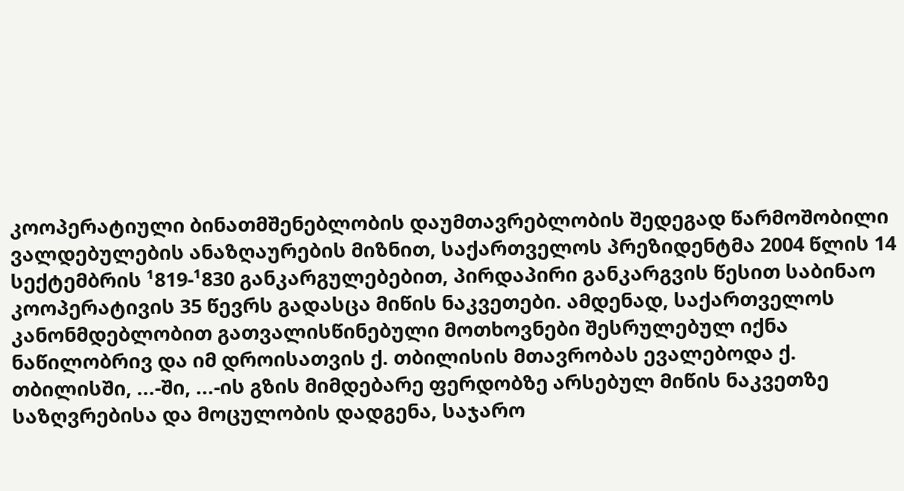კოოპერატიული ბინათმშენებლობის დაუმთავრებლობის შედეგად წარმოშობილი ვალდებულების ანაზღაურების მიზნით, საქართველოს პრეზიდენტმა 2004 წლის 14 სექტემბრის ¹819-¹830 განკარგულებებით, პირდაპირი განკარგვის წესით საბინაო კოოპერატივის 35 წევრს გადასცა მიწის ნაკვეთები. ამდენად, საქართველოს კანონმდებლობით გათვალისწინებული მოთხოვნები შესრულებულ იქნა ნაწილობრივ და იმ დროისათვის ქ. თბილისის მთავრობას ევალებოდა ქ. თბილისში, ...-ში, ...-ის გზის მიმდებარე ფერდობზე არსებულ მიწის ნაკვეთზე საზღვრებისა და მოცულობის დადგენა, საჯარო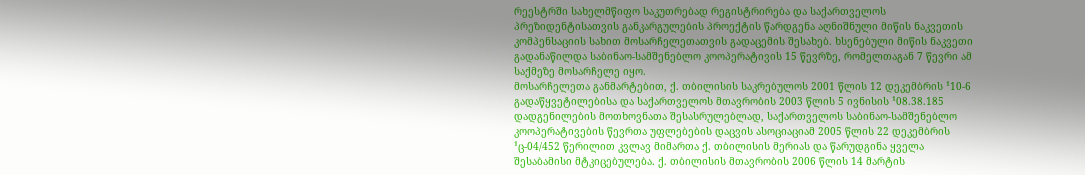რეესტრში სახელმწიფო საკუთრებად რეგისტრირება და საქართველოს პრეზიდენტისათვის განკარგულების პროექტის წარდგენა აღნიშნული მიწის ნაკვეთის კომპენსაციის სახით მოსარჩელეთათვის გადაცემის შესახებ. ხსენებული მიწის ნაკვეთი გადანაწილდა საბინაო-სამშენებლო კოოპერატივის 15 წევრზე, რომელთაგან 7 წევრი ამ საქმეზე მოსარჩელე იყო.
მოსარჩელეთა განმარტებით, ქ. თბილისის საკრებულოს 2001 წლის 12 დეკემბრის ¹10-6 გადაწყვეტილებისა და საქართველოს მთავრობის 2003 წლის 5 ივნისის ¹08.38.185 დადგენილების მოთხოვნათა შესასრულებლად, საქართველოს საბინაო-სამშენებლო კოოპერატივების წევრთა უფლებების დაცვის ასოციაციამ 2005 წლის 22 დეკემბრის ¹ც-04/452 წერილით კვლავ მიმართა ქ. თბილისის მერიას და წარუდგინა ყველა შესაბამისი მტკიცებულება. ქ. თბილისის მთავრობის 2006 წლის 14 მარტის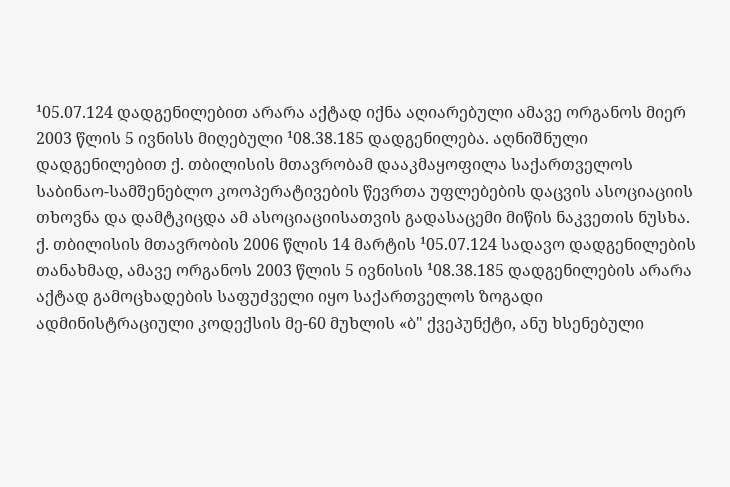¹05.07.124 დადგენილებით არარა აქტად იქნა აღიარებული ამავე ორგანოს მიერ 2003 წლის 5 ივნისს მიღებული ¹08.38.185 დადგენილება. აღნიშნული დადგენილებით ქ. თბილისის მთავრობამ დააკმაყოფილა საქართველოს საბინაო-სამშენებლო კოოპერატივების წევრთა უფლებების დაცვის ასოციაციის თხოვნა და დამტკიცდა ამ ასოციაციისათვის გადასაცემი მიწის ნაკვეთის ნუსხა. ქ. თბილისის მთავრობის 2006 წლის 14 მარტის ¹05.07.124 სადავო დადგენილების თანახმად, ამავე ორგანოს 2003 წლის 5 ივნისის ¹08.38.185 დადგენილების არარა აქტად გამოცხადების საფუძველი იყო საქართველოს ზოგადი ადმინისტრაციული კოდექსის მე-60 მუხლის «ბ" ქვეპუნქტი, ანუ ხსენებული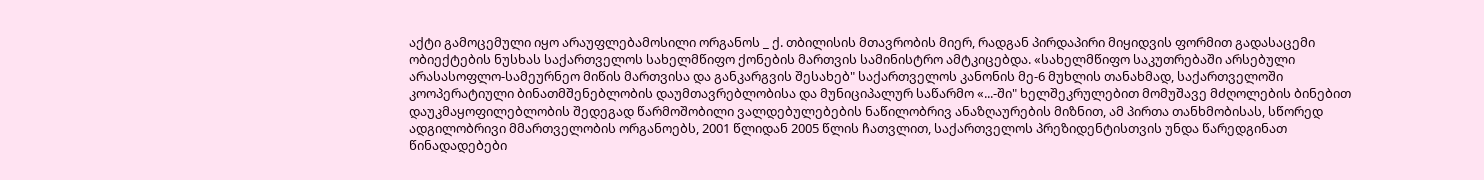აქტი გამოცემული იყო არაუფლებამოსილი ორგანოს _ ქ. თბილისის მთავრობის მიერ, რადგან პირდაპირი მიყიდვის ფორმით გადასაცემი ობიექტების ნუსხას საქართველოს სახელმწიფო ქონების მართვის სამინისტრო ამტკიცებდა. «სახელმწიფო საკუთრებაში არსებული არასასოფლო-სამეურნეო მიწის მართვისა და განკარგვის შესახებ" საქართველოს კანონის მე-6 მუხლის თანახმად, საქართველოში კოოპერატიული ბინათმშენებლობის დაუმთავრებლობისა და მუნიციპალურ საწარმო «...-ში" ხელშეკრულებით მომუშავე მძღოლების ბინებით დაუკმაყოფილებლობის შედეგად წარმოშობილი ვალდებულებების ნაწილობრივ ანაზღაურების მიზნით, ამ პირთა თანხმობისას, სწორედ ადგილობრივი მმართველობის ორგანოებს, 2001 წლიდან 2005 წლის ჩათვლით, საქართველოს პრეზიდენტისთვის უნდა წარედგინათ წინადადებები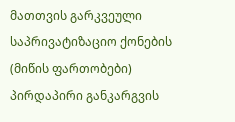მათთვის გარკვეული საპრივატიზაციო ქონების (მიწის ფართობები) პირდაპირი განკარგვის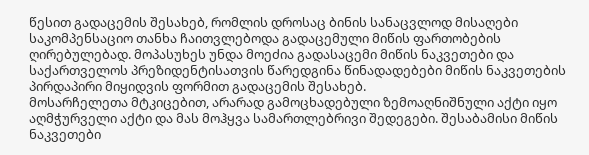წესით გადაცემის შესახებ, რომლის დროსაც ბინის სანაცვლოდ მისაღები საკომპენსაციო თანხა ჩაითვლებოდა გადაცემული მიწის ფართობების ღირებულებად. მოპასუხეს უნდა მოეძია გადასაცემი მიწის ნაკვეთები და საქართველოს პრეზიდენტისათვის წარედგინა წინადადებები მიწის ნაკვეთების პირდაპირი მიყიდვის ფორმით გადაცემის შესახებ.
მოსარჩელეთა მტკიცებით, არარად გამოცხადებული ზემოაღნიშნული აქტი იყო აღმჭურველი აქტი და მას მოჰყვა სამართლებრივი შედეგები. შესაბამისი მიწის ნაკვეთები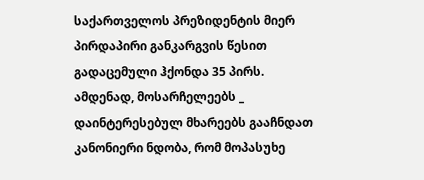საქართველოს პრეზიდენტის მიერ პირდაპირი განკარგვის წესით გადაცემული ჰქონდა 35 პირს. ამდენად, მოსარჩელეებს _ დაინტერესებულ მხარეებს გააჩნდათ კანონიერი ნდობა, რომ მოპასუხე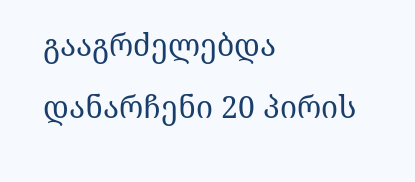გააგრძელებდა დანარჩენი 20 პირის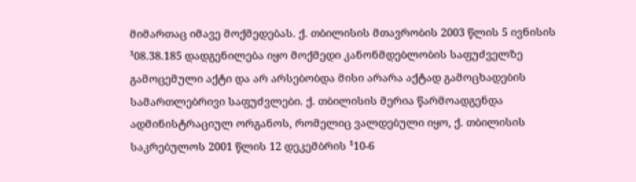მიმართაც იმავე მოქმედებას. ქ. თბილისის მთავრობის 2003 წლის 5 ივნისის ¹08.38.185 დადგენილება იყო მოქმედი კანონმდებლობის საფუძველზე გამოცემული აქტი და არ არსებობდა მისი არარა აქტად გამოცხადების სამართლებრივი საფუძვლები. ქ. თბილისის მერია წარმოადგენდა ადმინისტრაციულ ორგანოს, რომელიც ვალდებული იყო, ქ. თბილისის საკრებულოს 2001 წლის 12 დეკემბრის ¹10-6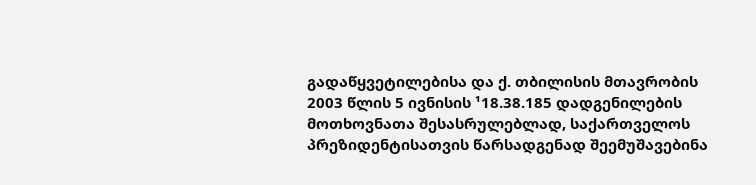გადაწყვეტილებისა და ქ. თბილისის მთავრობის 2003 წლის 5 ივნისის ¹18.38.185 დადგენილების მოთხოვნათა შესასრულებლად, საქართველოს პრეზიდენტისათვის წარსადგენად შეემუშავებინა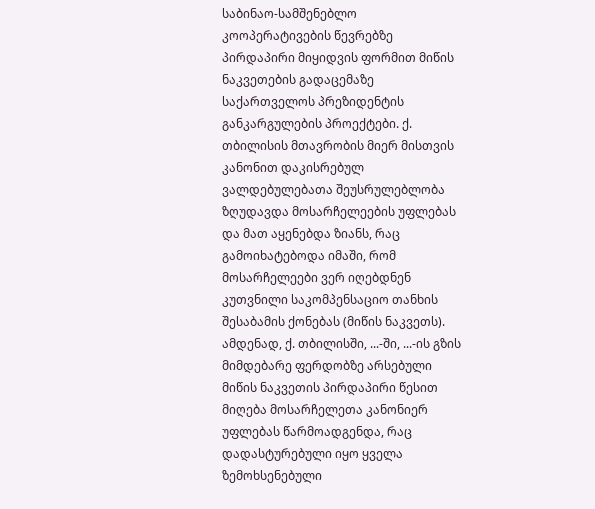საბინაო-სამშენებლო კოოპერატივების წევრებზე პირდაპირი მიყიდვის ფორმით მიწის ნაკვეთების გადაცემაზე საქართველოს პრეზიდენტის განკარგულების პროექტები. ქ. თბილისის მთავრობის მიერ მისთვის კანონით დაკისრებულ ვალდებულებათა შეუსრულებლობა ზღუდავდა მოსარჩელეების უფლებას და მათ აყენებდა ზიანს, რაც გამოიხატებოდა იმაში, რომ მოსარჩელეები ვერ იღებდნენ კუთვნილი საკომპენსაციო თანხის შესაბამის ქონებას (მიწის ნაკვეთს). ამდენად, ქ. თბილისში, ...-ში, ...-ის გზის მიმდებარე ფერდობზე არსებული მიწის ნაკვეთის პირდაპირი წესით მიღება მოსარჩელეთა კანონიერ უფლებას წარმოადგენდა, რაც დადასტურებული იყო ყველა ზემოხსენებული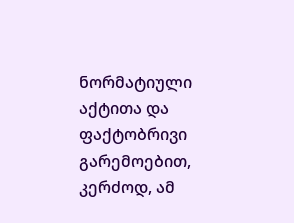ნორმატიული აქტითა და ფაქტობრივი გარემოებით, კერძოდ, ამ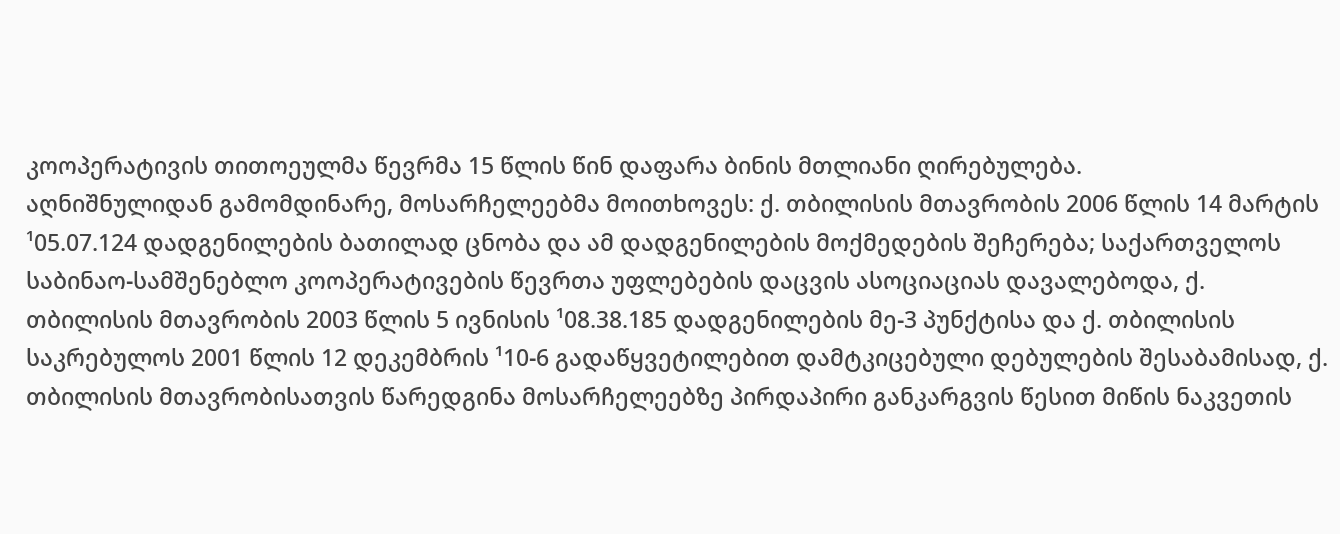კოოპერატივის თითოეულმა წევრმა 15 წლის წინ დაფარა ბინის მთლიანი ღირებულება.
აღნიშნულიდან გამომდინარე, მოსარჩელეებმა მოითხოვეს: ქ. თბილისის მთავრობის 2006 წლის 14 მარტის ¹05.07.124 დადგენილების ბათილად ცნობა და ამ დადგენილების მოქმედების შეჩერება; საქართველოს საბინაო-სამშენებლო კოოპერატივების წევრთა უფლებების დაცვის ასოციაციას დავალებოდა, ქ. თბილისის მთავრობის 2003 წლის 5 ივნისის ¹08.38.185 დადგენილების მე-3 პუნქტისა და ქ. თბილისის საკრებულოს 2001 წლის 12 დეკემბრის ¹10-6 გადაწყვეტილებით დამტკიცებული დებულების შესაბამისად, ქ. თბილისის მთავრობისათვის წარედგინა მოსარჩელეებზე პირდაპირი განკარგვის წესით მიწის ნაკვეთის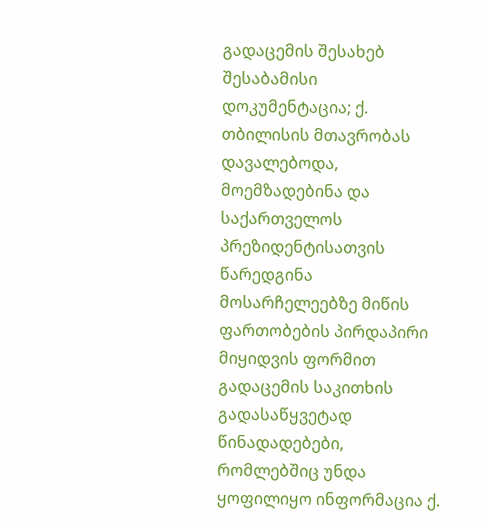გადაცემის შესახებ შესაბამისი დოკუმენტაცია; ქ. თბილისის მთავრობას დავალებოდა, მოემზადებინა და საქართველოს პრეზიდენტისათვის წარედგინა მოსარჩელეებზე მიწის ფართობების პირდაპირი მიყიდვის ფორმით გადაცემის საკითხის გადასაწყვეტად წინადადებები, რომლებშიც უნდა ყოფილიყო ინფორმაცია ქ.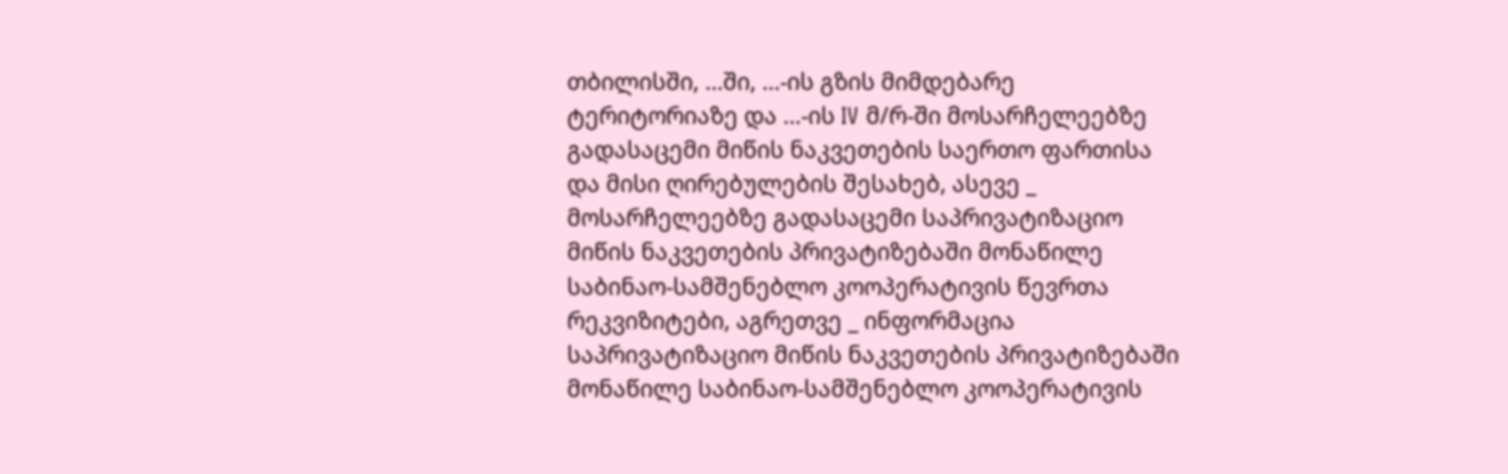თბილისში, ...ში, ...-ის გზის მიმდებარე ტერიტორიაზე და ...-ის IV მ/რ-ში მოსარჩელეებზე გადასაცემი მიწის ნაკვეთების საერთო ფართისა და მისი ღირებულების შესახებ, ასევე _ მოსარჩელეებზე გადასაცემი საპრივატიზაციო მიწის ნაკვეთების პრივატიზებაში მონაწილე საბინაო-სამშენებლო კოოპერატივის წევრთა რეკვიზიტები, აგრეთვე _ ინფორმაცია საპრივატიზაციო მიწის ნაკვეთების პრივატიზებაში მონაწილე საბინაო-სამშენებლო კოოპერატივის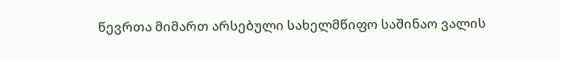წევრთა მიმართ არსებული სახელმწიფო საშინაო ვალის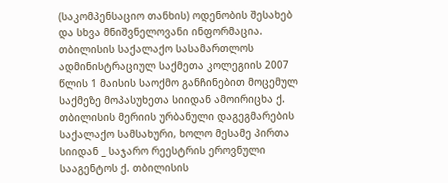(საკომპენსაციო თანხის) ოდენობის შესახებ და სხვა მნიშვნელოვანი ინფორმაცია.
თბილისის საქალაქო სასამართლოს ადმინისტრაციულ საქმეთა კოლეგიის 2007 წლის 1 მაისის საოქმო განჩინებით მოცემულ საქმეზე მოპასუხეთა სიიდან ამოირიცხა ქ. თბილისის მერიის ურბანული დაგეგმარების საქალაქო სამსახური, ხოლო მესამე პირთა სიიდან _ საჯარო რეესტრის ეროვნული სააგენტოს ქ. თბილისის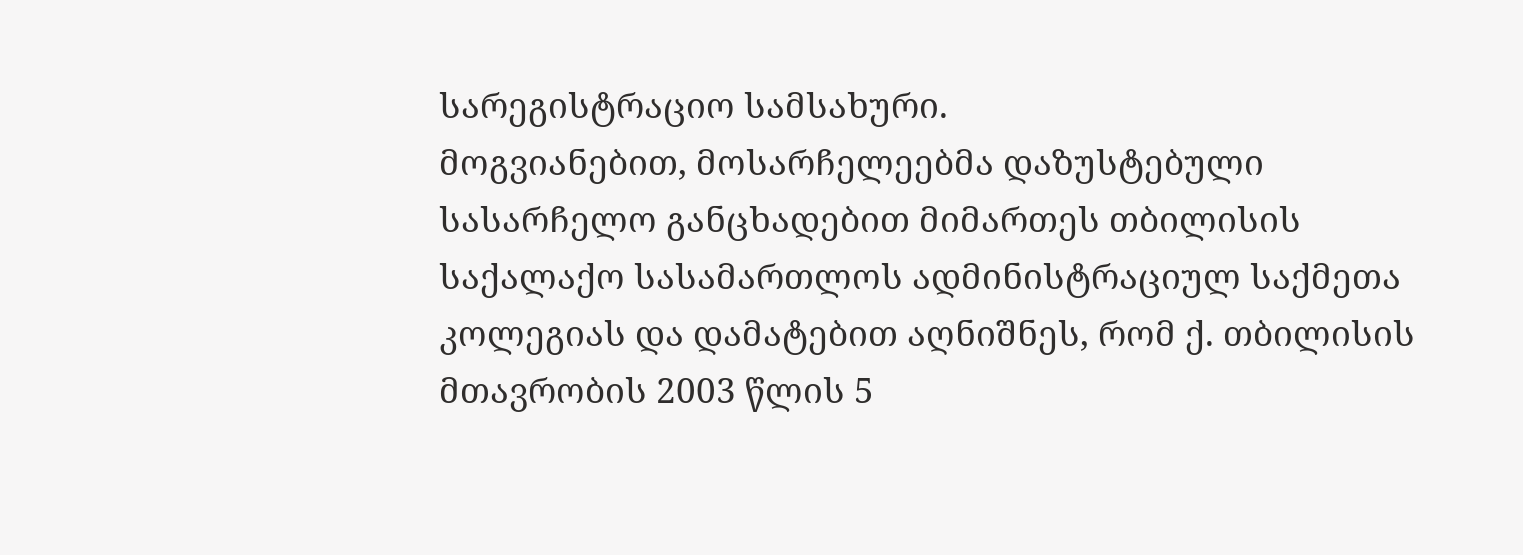სარეგისტრაციო სამსახური.
მოგვიანებით, მოსარჩელეებმა დაზუსტებული სასარჩელო განცხადებით მიმართეს თბილისის საქალაქო სასამართლოს ადმინისტრაციულ საქმეთა კოლეგიას და დამატებით აღნიშნეს, რომ ქ. თბილისის მთავრობის 2003 წლის 5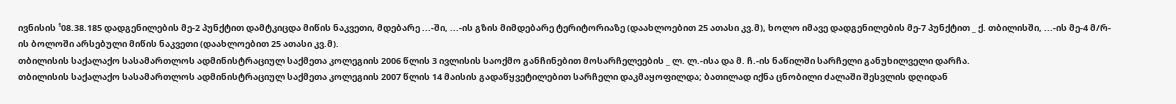ივნისის ¹08.38.185 დადგენილების მე-2 პუნქტით დამტკიცდა მიწის ნაკვეთი, მდებარე ...-ში, ...-ის გზის მიმდებარე ტერიტორიაზე (დაახლოებით 25 ათასი კვ.მ), ხოლო იმავე დადგენილების მე-7 პუნქტით _ ქ. თბილისში, ...-ის მე-4 მ/რ-ის ბოლოში არსებული მიწის ნაკვეთი (დაახლოებით 25 ათასი კვ.მ).
თბილისის საქალაქო სასამართლოს ადმინისტრაციულ საქმეთა კოლეგიის 2006 წლის 3 ივლისის საოქმო განჩინებით მოსარჩელეების _ ლ. ლ.-ისა და მ. ჩ.-ის ნაწილში სარჩელი განუხილველი დარჩა.
თბილისის საქალაქო სასამართლოს ადმინისტრაციულ საქმეთა კოლეგიის 2007 წლის 14 მაისის გადაწყვეტილებით სარჩელი დაკმაყოფილდა; ბათილად იქნა ცნობილი ძალაში შესვლის დღიდან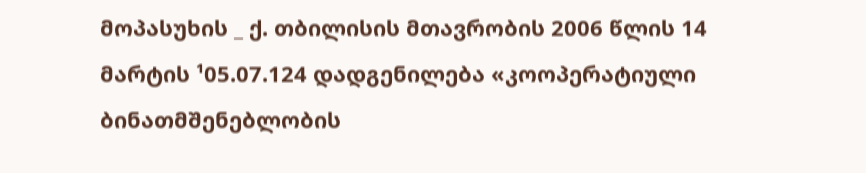მოპასუხის _ ქ. თბილისის მთავრობის 2006 წლის 14 მარტის ¹05.07.124 დადგენილება «კოოპერატიული ბინათმშენებლობის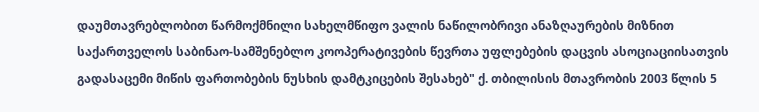დაუმთავრებლობით წარმოქმნილი სახელმწიფო ვალის ნაწილობრივი ანაზღაურების მიზნით საქართველოს საბინაო-სამშენებლო კოოპერატივების წევრთა უფლებების დაცვის ასოციაციისათვის გადასაცემი მიწის ფართობების ნუსხის დამტკიცების შესახებ" ქ. თბილისის მთავრობის 2003 წლის 5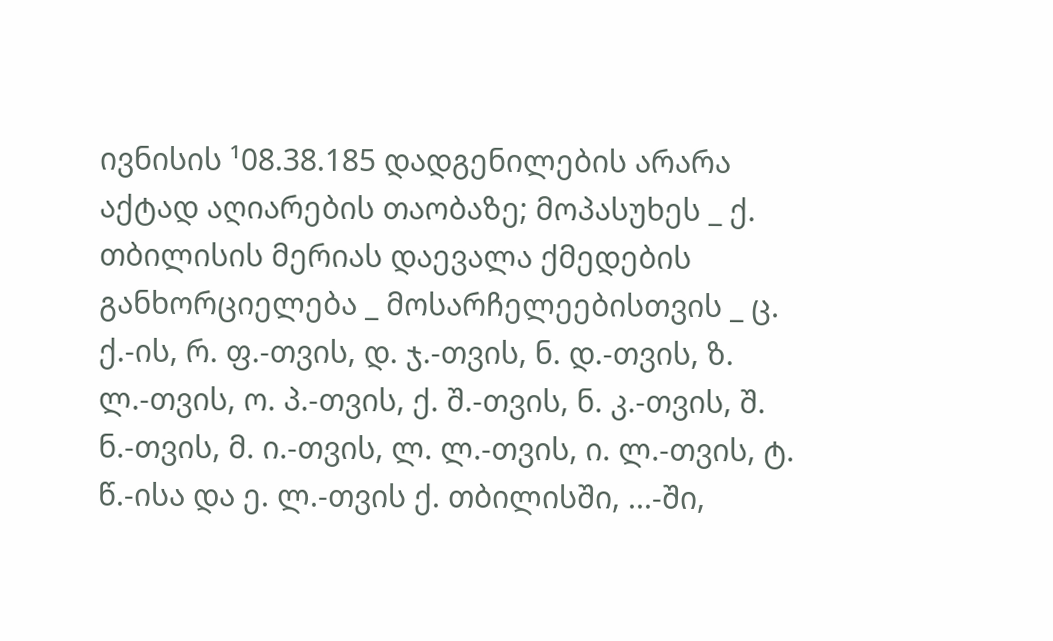ივნისის ¹08.38.185 დადგენილების არარა აქტად აღიარების თაობაზე; მოპასუხეს _ ქ. თბილისის მერიას დაევალა ქმედების განხორციელება _ მოსარჩელეებისთვის _ ც. ქ.-ის, რ. ფ.-თვის, დ. ჯ.-თვის, ნ. დ.-თვის, ზ. ლ.-თვის, ო. პ.-თვის, ქ. შ.-თვის, ნ. კ.-თვის, შ. ნ.-თვის, მ. ი.-თვის, ლ. ლ.-თვის, ი. ლ.-თვის, ტ. წ.-ისა და ე. ლ.-თვის ქ. თბილისში, ...-ში,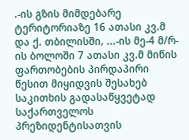.-ის გზის მიმდებარე ტერიტორიაზე 16 ათასი კვ.მ და ქ. თბილისში, ...-ის მე-4 მ/რ-ის ბოლოში 7 ათასი კვ.მ მიწის ფართობების პირდაპირი წესით მიყიდვის შესახებ საკითხის გადასაწყვეტად საქართველოს პრეზიდენტისათვის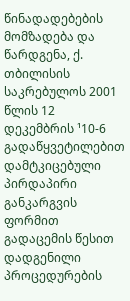წინადადებების მომზადება და წარდგენა, ქ. თბილისის საკრებულოს 2001 წლის 12 დეკემბრის ¹10-6 გადაწყვეტილებით დამტკიცებული პირდაპირი განკარგვის ფორმით გადაცემის წესით დადგენილი პროცედურების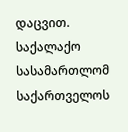დაცვით.
საქალაქო სასამართლომ საქართველოს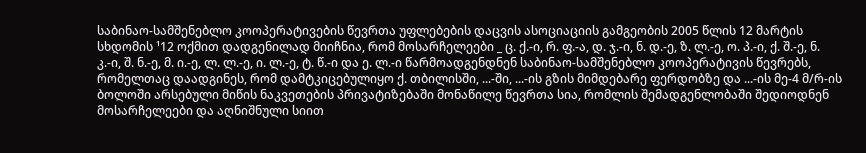საბინაო-სამშენებლო კოოპერატივების წევრთა უფლებების დაცვის ასოციაციის გამგეობის 2005 წლის 12 მარტის სხდომის ¹12 ოქმით დადგენილად მიიჩნია, რომ მოსარჩელეები _ ც. ქ.-ი, რ. ფ.-ა, დ. ჯ.-ი, ნ. დ.-ე, ზ. ლ.-ე, ო. პ.-ი, ქ. შ.-ე, ნ. კ.-ი, შ. ნ.-ე, მ. ი.-ე, ლ. ლ.-ე, ი. ლ.-ე, ტ. წ.-ი და ე. ლ.-ი წარმოადგენდნენ საბინაო-სამშენებლო კოოპერატივის წევრებს, რომელთაც დაადგინეს, რომ დამტკიცებულიყო ქ. თბილისში, ...-ში, ...-ის გზის მიმდებარე ფერდობზე და ...-ის მე-4 მ/რ-ის ბოლოში არსებული მიწის ნაკვეთების პრივატიზებაში მონაწილე წევრთა სია, რომლის შემადგენლობაში შედიოდნენ მოსარჩელეები და აღნიშნული სიით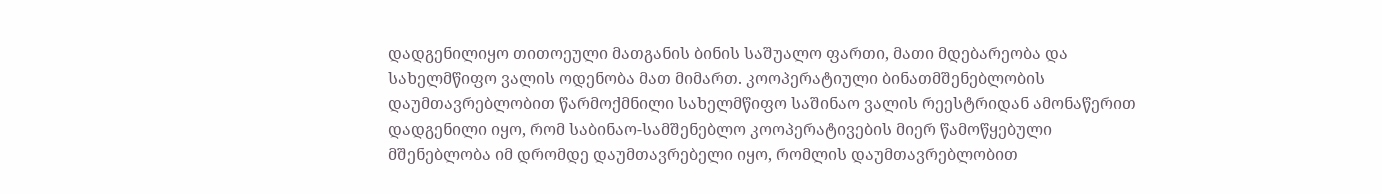დადგენილიყო თითოეული მათგანის ბინის საშუალო ფართი, მათი მდებარეობა და სახელმწიფო ვალის ოდენობა მათ მიმართ. კოოპერატიული ბინათმშენებლობის დაუმთავრებლობით წარმოქმნილი სახელმწიფო საშინაო ვალის რეესტრიდან ამონაწერით დადგენილი იყო, რომ საბინაო-სამშენებლო კოოპერატივების მიერ წამოწყებული მშენებლობა იმ დრომდე დაუმთავრებელი იყო, რომლის დაუმთავრებლობით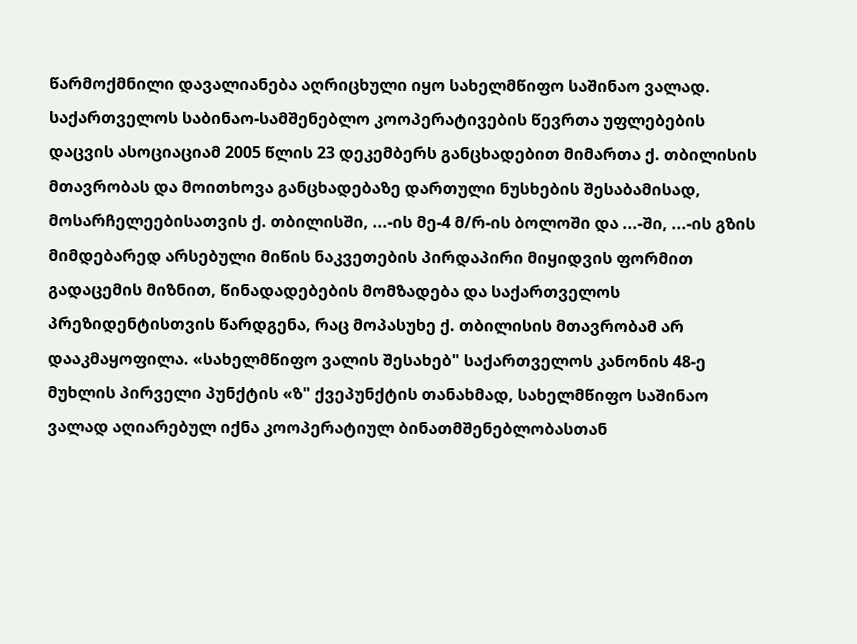წარმოქმნილი დავალიანება აღრიცხული იყო სახელმწიფო საშინაო ვალად. საქართველოს საბინაო-სამშენებლო კოოპერატივების წევრთა უფლებების დაცვის ასოციაციამ 2005 წლის 23 დეკემბერს განცხადებით მიმართა ქ. თბილისის მთავრობას და მოითხოვა განცხადებაზე დართული ნუსხების შესაბამისად, მოსარჩელეებისათვის ქ. თბილისში, ...-ის მე-4 მ/რ-ის ბოლოში და ...-ში, ...-ის გზის მიმდებარედ არსებული მიწის ნაკვეთების პირდაპირი მიყიდვის ფორმით გადაცემის მიზნით, წინადადებების მომზადება და საქართველოს პრეზიდენტისთვის წარდგენა, რაც მოპასუხე ქ. თბილისის მთავრობამ არ დააკმაყოფილა. «სახელმწიფო ვალის შესახებ" საქართველოს კანონის 48-ე მუხლის პირველი პუნქტის «ზ" ქვეპუნქტის თანახმად, სახელმწიფო საშინაო ვალად აღიარებულ იქნა კოოპერატიულ ბინათმშენებლობასთან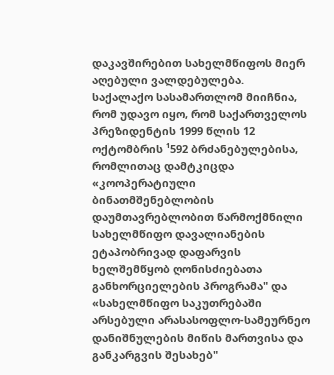დაკავშირებით სახელმწიფოს მიერ აღებული ვალდებულება.
საქალაქო სასამართლომ მიიჩნია, რომ უდავო იყო, რომ საქართველოს პრეზიდენტის 1999 წლის 12 ოქტომბრის ¹592 ბრძანებულებისა, რომლითაც დამტკიცდა «კოოპერატიული ბინათმშენებლობის დაუმთავრებლობით წარმოქმნილი სახელმწიფო დავალიანების ეტაპობრივად დაფარვის ხელშემწყობ ღონისძიებათა განხორციელების პროგრამა" და «სახელმწიფო საკუთრებაში არსებული არასასოფლო-სამეურნეო დანიშნულების მიწის მართვისა და განკარგვის შესახებ"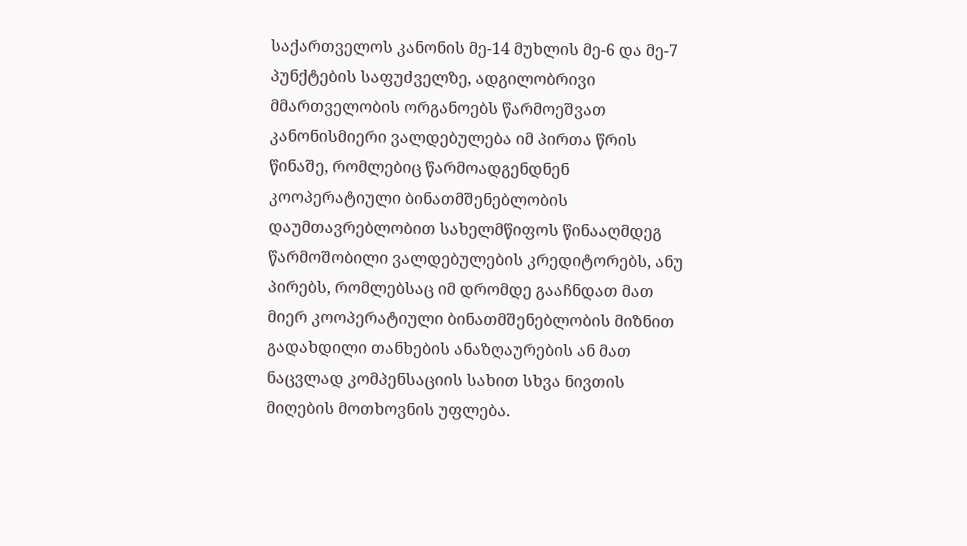საქართველოს კანონის მე-14 მუხლის მე-6 და მე-7 პუნქტების საფუძველზე, ადგილობრივი მმართველობის ორგანოებს წარმოეშვათ კანონისმიერი ვალდებულება იმ პირთა წრის წინაშე, რომლებიც წარმოადგენდნენ კოოპერატიული ბინათმშენებლობის დაუმთავრებლობით სახელმწიფოს წინააღმდეგ წარმოშობილი ვალდებულების კრედიტორებს, ანუ პირებს, რომლებსაც იმ დრომდე გააჩნდათ მათ მიერ კოოპერატიული ბინათმშენებლობის მიზნით გადახდილი თანხების ანაზღაურების ან მათ ნაცვლად კომპენსაციის სახით სხვა ნივთის მიღების მოთხოვნის უფლება.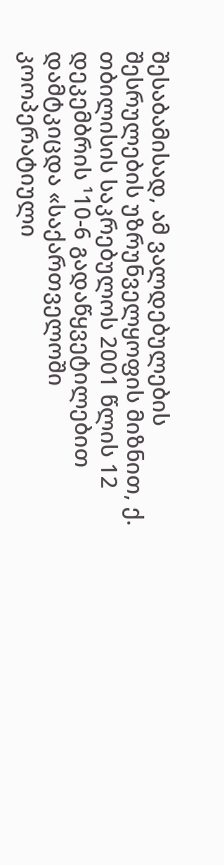შესაბამისად, ამ ვალდებულების შესრულების უზრუნველყოფის მიზნით, ქ. თბილისის საკრებულოს 2001 წლის 12 დეკემბრის ¹10-6 გადაწყვეტილებით დამტკიცდა «საქართველოში კოოპერატიული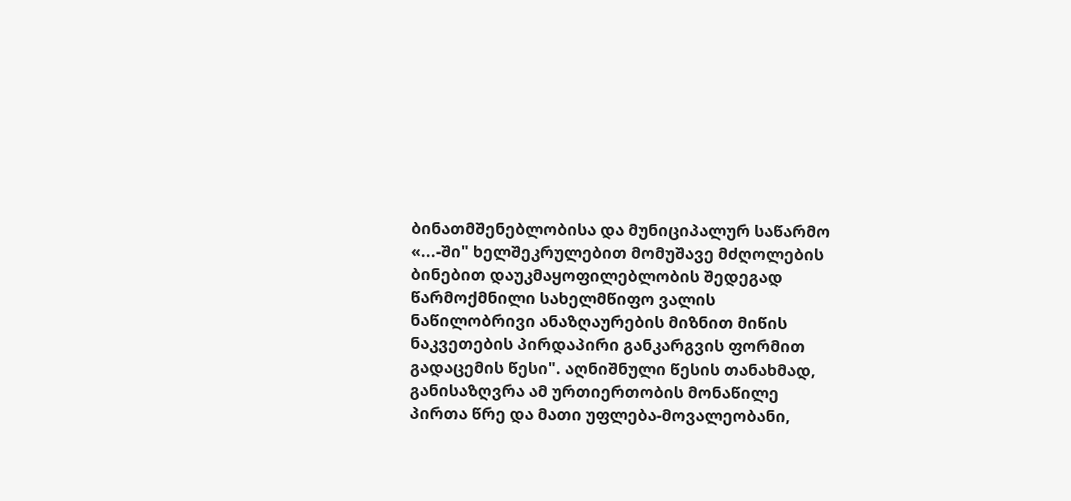ბინათმშენებლობისა და მუნიციპალურ საწარმო «...-ში" ხელშეკრულებით მომუშავე მძღოლების ბინებით დაუკმაყოფილებლობის შედეგად წარმოქმნილი სახელმწიფო ვალის ნაწილობრივი ანაზღაურების მიზნით მიწის ნაკვეთების პირდაპირი განკარგვის ფორმით გადაცემის წესი". აღნიშნული წესის თანახმად, განისაზღვრა ამ ურთიერთობის მონაწილე პირთა წრე და მათი უფლება-მოვალეობანი,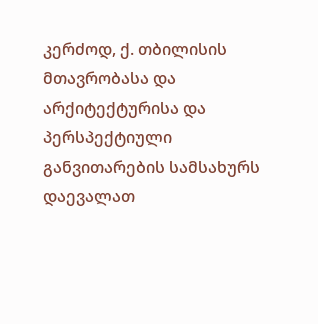კერძოდ, ქ. თბილისის მთავრობასა და არქიტექტურისა და პერსპექტიული განვითარების სამსახურს დაევალათ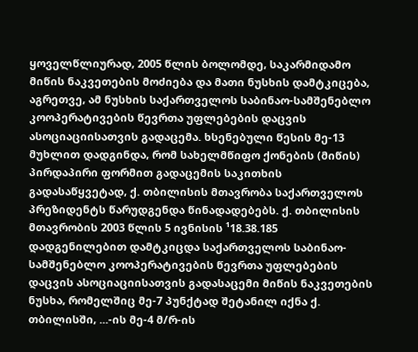ყოველწლიურად, 2005 წლის ბოლომდე, საკარმიდამო მიწის ნაკვეთების მოძიება და მათი ნუსხის დამტკიცება, აგრეთვე, ამ ნუსხის საქართველოს საბინაო-სამშენებლო კოოპერატივების წევრთა უფლებების დაცვის ასოციაციისათვის გადაცემა. ხსენებული წესის მე-13 მუხლით დადგინდა, რომ სახელმწიფო ქონების (მიწის) პირდაპირი ფორმით გადაცემის საკითხის გადასაწყვეტად, ქ. თბილისის მთავრობა საქართველოს პრეზიდენტს წარუდგენდა წინადადებებს. ქ. თბილისის მთავრობის 2003 წლის 5 ივნისის ¹18.38.185 დადგენილებით დამტკიცდა საქართველოს საბინაო-სამშენებლო კოოპერატივების წევრთა უფლებების დაცვის ასოციაციისათვის გადასაცემი მიწის ნაკვეთების ნუსხა, რომელშიც მე-7 პუნქტად შეტანილ იქნა ქ. თბილისში, ...-ის მე-4 მ/რ-ის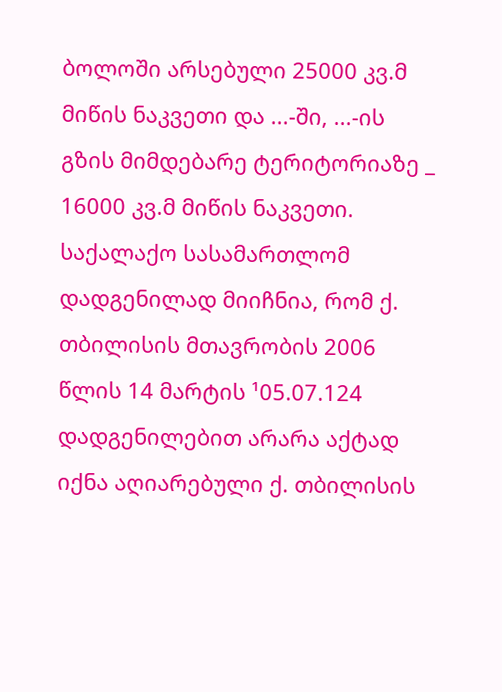ბოლოში არსებული 25000 კვ.მ მიწის ნაკვეთი და ...-ში, ...-ის გზის მიმდებარე ტერიტორიაზე _ 16000 კვ.მ მიწის ნაკვეთი.
საქალაქო სასამართლომ დადგენილად მიიჩნია, რომ ქ. თბილისის მთავრობის 2006 წლის 14 მარტის ¹05.07.124 დადგენილებით არარა აქტად იქნა აღიარებული ქ. თბილისის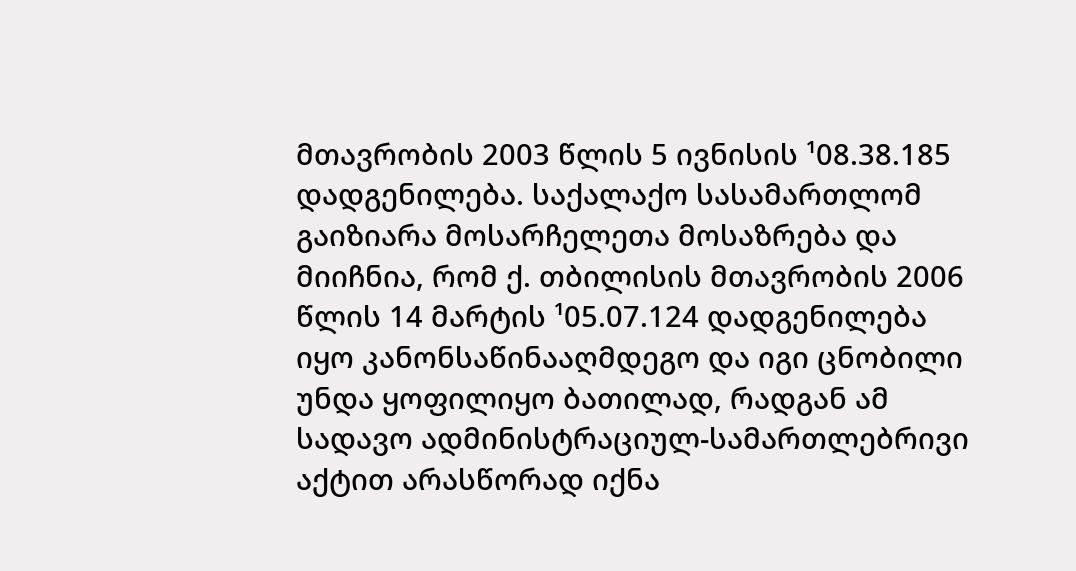მთავრობის 2003 წლის 5 ივნისის ¹08.38.185 დადგენილება. საქალაქო სასამართლომ გაიზიარა მოსარჩელეთა მოსაზრება და მიიჩნია, რომ ქ. თბილისის მთავრობის 2006 წლის 14 მარტის ¹05.07.124 დადგენილება იყო კანონსაწინააღმდეგო და იგი ცნობილი უნდა ყოფილიყო ბათილად, რადგან ამ სადავო ადმინისტრაციულ-სამართლებრივი აქტით არასწორად იქნა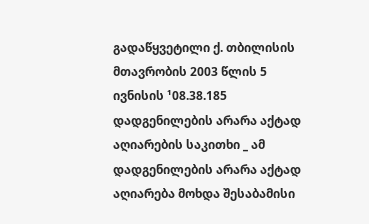გადაწყვეტილი ქ. თბილისის მთავრობის 2003 წლის 5 ივნისის ¹08.38.185 დადგენილების არარა აქტად აღიარების საკითხი _ ამ დადგენილების არარა აქტად აღიარება მოხდა შესაბამისი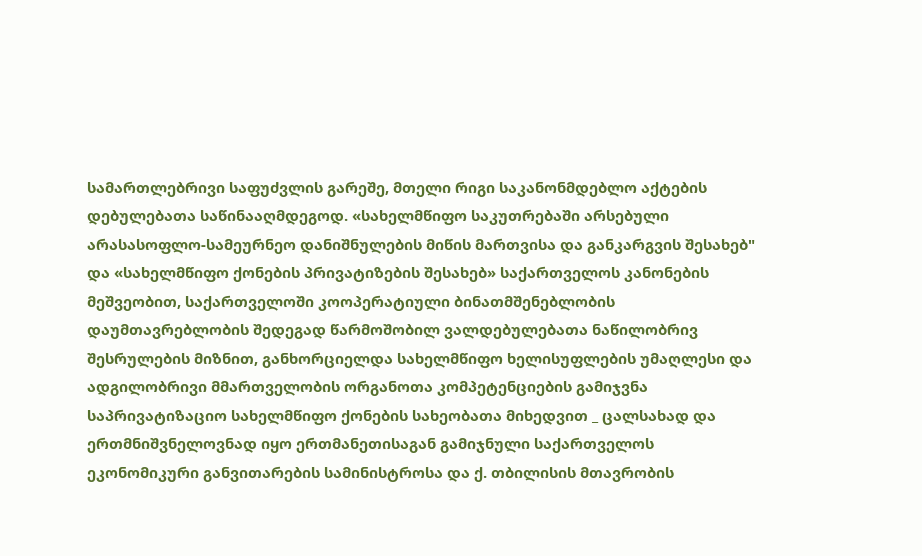სამართლებრივი საფუძვლის გარეშე, მთელი რიგი საკანონმდებლო აქტების დებულებათა საწინააღმდეგოდ. «სახელმწიფო საკუთრებაში არსებული არასასოფლო-სამეურნეო დანიშნულების მიწის მართვისა და განკარგვის შესახებ" და «სახელმწიფო ქონების პრივატიზების შესახებ» საქართველოს კანონების მეშვეობით, საქართველოში კოოპერატიული ბინათმშენებლობის დაუმთავრებლობის შედეგად წარმოშობილ ვალდებულებათა ნაწილობრივ შესრულების მიზნით, განხორციელდა სახელმწიფო ხელისუფლების უმაღლესი და ადგილობრივი მმართველობის ორგანოთა კომპეტენციების გამიჯვნა საპრივატიზაციო სახელმწიფო ქონების სახეობათა მიხედვით _ ცალსახად და ერთმნიშვნელოვნად იყო ერთმანეთისაგან გამიჯნული საქართველოს ეკონომიკური განვითარების სამინისტროსა და ქ. თბილისის მთავრობის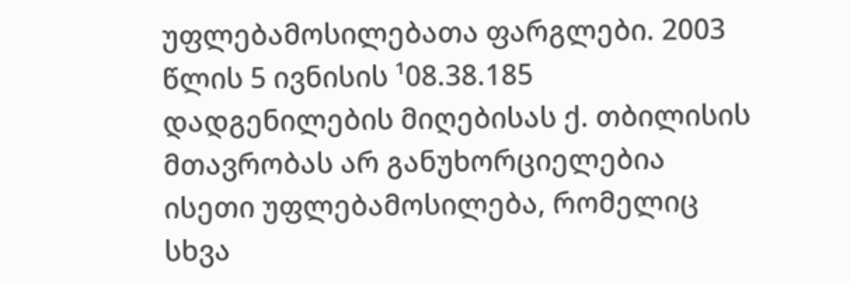უფლებამოსილებათა ფარგლები. 2003 წლის 5 ივნისის ¹08.38.185 დადგენილების მიღებისას ქ. თბილისის მთავრობას არ განუხორციელებია ისეთი უფლებამოსილება, რომელიც სხვა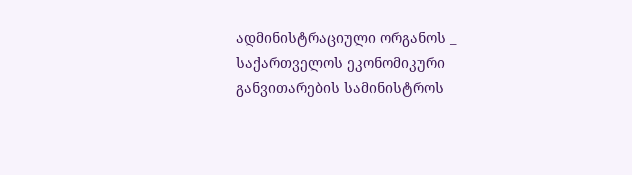ადმინისტრაციული ორგანოს _ საქართველოს ეკონომიკური განვითარების სამინისტროს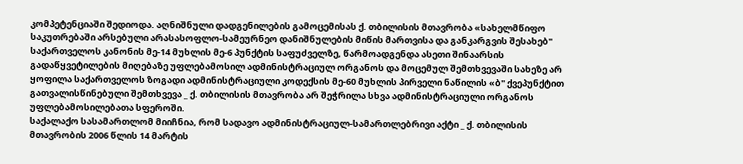კომპეტენციაში შედიოდა. აღნიშნული დადგენილების გამოცემისას ქ. თბილისის მთავრობა «სახელმწიფო საკუთრებაში არსებული არასასოფლო-სამეურნეო დანიშნულების მიწის მართვისა და განკარგვის შესახებ" საქართველოს კანონის მე-14 მუხლის მე-6 პუნქტის საფუძველზე, წარმოადგენდა ასეთი შინაარსის გადაწყვეტილების მიღებაზე უფლებამოსილ ადმინისტრაციულ ორგანოს და მოცემულ შემთხვევაში სახეზე არ ყოფილა საქართველოს ზოგადი ადმინისტრაციული კოდექსის მე-60 მუხლის პირველი ნაწილის «ბ" ქვეპუნქტით გათვალისწინებული შემთხვევა _ ქ. თბილისის მთავრობა არ შეჭრილა სხვა ადმინისტრაციული ორგანოს უფლებამოსილებათა სფეროში.
საქალაქო სასამართლომ მიიჩნია, რომ სადავო ადმინისტრაციულ-სამართლებრივი აქტი _ ქ. თბილისის მთავრობის 2006 წლის 14 მარტის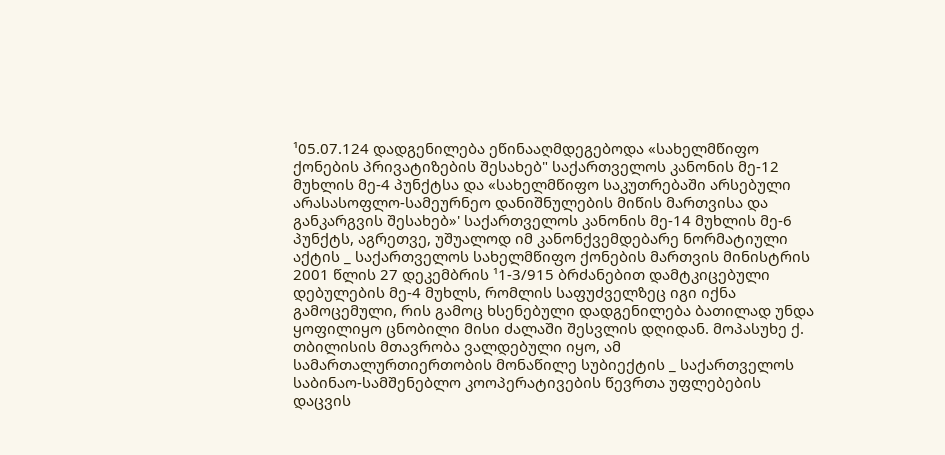¹05.07.124 დადგენილება ეწინააღმდეგებოდა «სახელმწიფო ქონების პრივატიზების შესახებ" საქართველოს კანონის მე-12 მუხლის მე-4 პუნქტსა და «სახელმწიფო საკუთრებაში არსებული არასასოფლო-სამეურნეო დანიშნულების მიწის მართვისა და განკარგვის შესახებ»' საქართველოს კანონის მე-14 მუხლის მე-6 პუნქტს, აგრეთვე, უშუალოდ იმ კანონქვემდებარე ნორმატიული აქტის _ საქართველოს სახელმწიფო ქონების მართვის მინისტრის 2001 წლის 27 დეკემბრის ¹1-3/915 ბრძანებით დამტკიცებული დებულების მე-4 მუხლს, რომლის საფუძველზეც იგი იქნა გამოცემული, რის გამოც ხსენებული დადგენილება ბათილად უნდა ყოფილიყო ცნობილი მისი ძალაში შესვლის დღიდან. მოპასუხე ქ. თბილისის მთავრობა ვალდებული იყო, ამ სამართალურთიერთობის მონაწილე სუბიექტის _ საქართველოს საბინაო-სამშენებლო კოოპერატივების წევრთა უფლებების დაცვის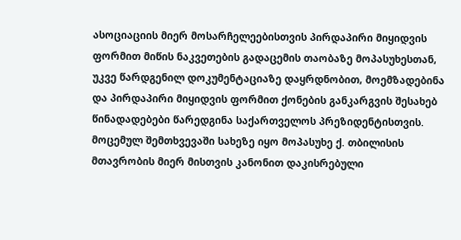ასოციაციის მიერ მოსარჩელეებისთვის პირდაპირი მიყიდვის ფორმით მიწის ნაკვეთების გადაცემის თაობაზე მოპასუხესთან, უკვე წარდგენილ დოკუმენტაციაზე დაყრდნობით, მოემზადებინა და პირდაპირი მიყიდვის ფორმით ქონების განკარგვის შესახებ წინადადებები წარედგინა საქართველოს პრეზიდენტისთვის. მოცემულ შემთხვევაში სახეზე იყო მოპასუხე ქ. თბილისის მთავრობის მიერ მისთვის კანონით დაკისრებული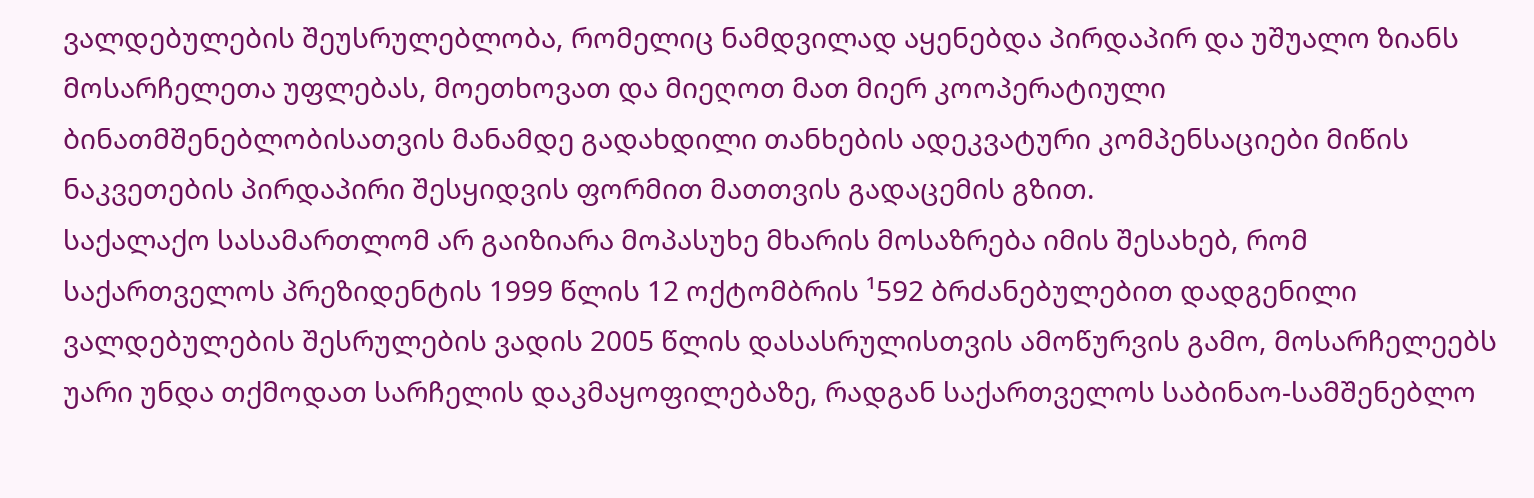ვალდებულების შეუსრულებლობა, რომელიც ნამდვილად აყენებდა პირდაპირ და უშუალო ზიანს მოსარჩელეთა უფლებას, მოეთხოვათ და მიეღოთ მათ მიერ კოოპერატიული ბინათმშენებლობისათვის მანამდე გადახდილი თანხების ადეკვატური კომპენსაციები მიწის ნაკვეთების პირდაპირი შესყიდვის ფორმით მათთვის გადაცემის გზით.
საქალაქო სასამართლომ არ გაიზიარა მოპასუხე მხარის მოსაზრება იმის შესახებ, რომ საქართველოს პრეზიდენტის 1999 წლის 12 ოქტომბრის ¹592 ბრძანებულებით დადგენილი ვალდებულების შესრულების ვადის 2005 წლის დასასრულისთვის ამოწურვის გამო, მოსარჩელეებს უარი უნდა თქმოდათ სარჩელის დაკმაყოფილებაზე, რადგან საქართველოს საბინაო-სამშენებლო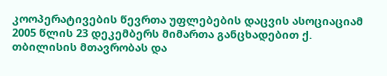კოოპერატივების წევრთა უფლებების დაცვის ასოციაციამ 2005 წლის 23 დეკემბერს მიმართა განცხადებით ქ. თბილისის მთავრობას და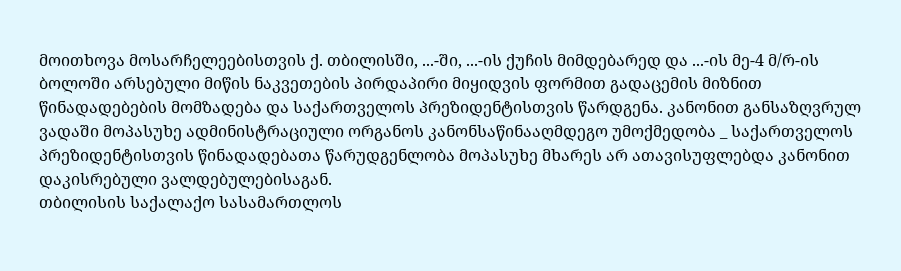მოითხოვა მოსარჩელეებისთვის ქ. თბილისში, ...-ში, ...-ის ქუჩის მიმდებარედ და ...-ის მე-4 მ/რ-ის ბოლოში არსებული მიწის ნაკვეთების პირდაპირი მიყიდვის ფორმით გადაცემის მიზნით წინადადებების მომზადება და საქართველოს პრეზიდენტისთვის წარდგენა. კანონით განსაზღვრულ ვადაში მოპასუხე ადმინისტრაციული ორგანოს კანონსაწინააღმდეგო უმოქმედობა _ საქართველოს პრეზიდენტისთვის წინადადებათა წარუდგენლობა მოპასუხე მხარეს არ ათავისუფლებდა კანონით დაკისრებული ვალდებულებისაგან.
თბილისის საქალაქო სასამართლოს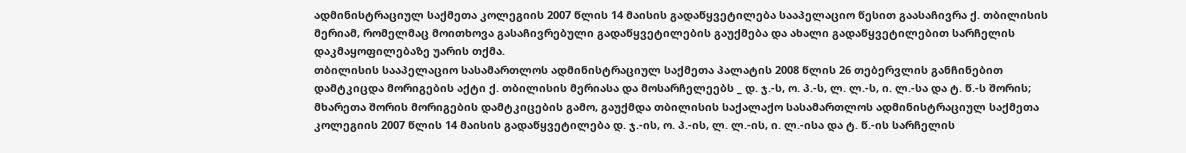ადმინისტრაციულ საქმეთა კოლეგიის 2007 წლის 14 მაისის გადაწყვეტილება სააპელაციო წესით გაასაჩივრა ქ. თბილისის მერიამ, რომელმაც მოითხოვა გასაჩივრებული გადაწყვეტილების გაუქმება და ახალი გადაწყვეტილებით სარჩელის დაკმაყოფილებაზე უარის თქმა.
თბილისის სააპელაციო სასამართლოს ადმინისტრაციულ საქმეთა პალატის 2008 წლის 26 თებერვლის განჩინებით დამტკიცდა მორიგების აქტი ქ. თბილისის მერიასა და მოსარჩელეებს _ დ. ჯ.-ს, ო. პ.-ს, ლ. ლ.-ს, ი. ლ.-სა და ტ. წ.-ს შორის; მხარეთა შორის მორიგების დამტკიცების გამო, გაუქმდა თბილისის საქალაქო სასამართლოს ადმინისტრაციულ საქმეთა კოლეგიის 2007 წლის 14 მაისის გადაწყვეტილება დ. ჯ.-ის, ო. პ.-ის, ლ. ლ.-ის, ი. ლ.-ისა და ტ. წ.-ის სარჩელის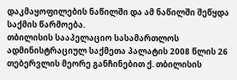დაკმაყოფილების ნაწილში და ამ ნაწილში შეწყდა საქმის წარმოება.
თბილისის სააპელაციო სასამართლოს ადმინისტრაციულ საქმეთა პალატის 2008 წლის 26 თებერვლის მეორე განჩინებით ქ. თბილისის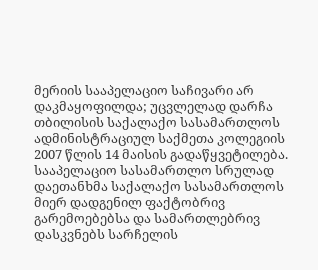მერიის სააპელაციო საჩივარი არ დაკმაყოფილდა; უცვლელად დარჩა თბილისის საქალაქო სასამართლოს ადმინისტრაციულ საქმეთა კოლეგიის 2007 წლის 14 მაისის გადაწყვეტილება.
სააპელაციო სასამართლო სრულად დაეთანხმა საქალაქო სასამართლოს მიერ დადგენილ ფაქტობრივ გარემოებებსა და სამართლებრივ დასკვნებს სარჩელის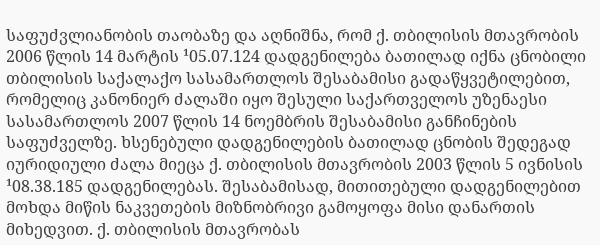საფუძვლიანობის თაობაზე და აღნიშნა, რომ ქ. თბილისის მთავრობის 2006 წლის 14 მარტის ¹05.07.124 დადგენილება ბათილად იქნა ცნობილი თბილისის საქალაქო სასამართლოს შესაბამისი გადაწყვეტილებით, რომელიც კანონიერ ძალაში იყო შესული საქართველოს უზენაესი სასამართლოს 2007 წლის 14 ნოემბრის შესაბამისი განჩინების საფუძველზე. ხსენებული დადგენილების ბათილად ცნობის შედეგად იურიდიული ძალა მიეცა ქ. თბილისის მთავრობის 2003 წლის 5 ივნისის ¹08.38.185 დადგენილებას. შესაბამისად, მითითებული დადგენილებით მოხდა მიწის ნაკვეთების მიზნობრივი გამოყოფა მისი დანართის მიხედვით. ქ. თბილისის მთავრობას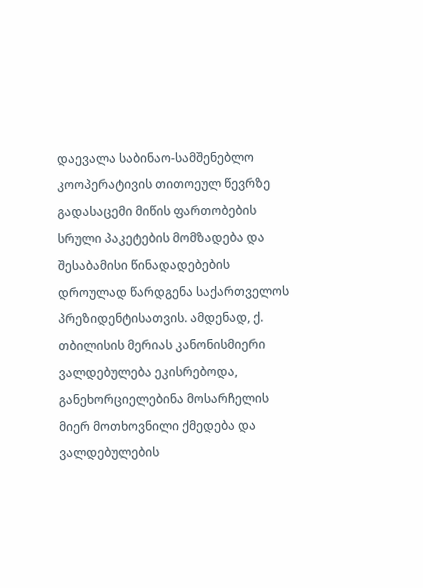დაევალა საბინაო-სამშენებლო კოოპერატივის თითოეულ წევრზე გადასაცემი მიწის ფართობების სრული პაკეტების მომზადება და შესაბამისი წინადადებების დროულად წარდგენა საქართველოს პრეზიდენტისათვის. ამდენად, ქ. თბილისის მერიას კანონისმიერი ვალდებულება ეკისრებოდა, განეხორციელებინა მოსარჩელის მიერ მოთხოვნილი ქმედება და ვალდებულების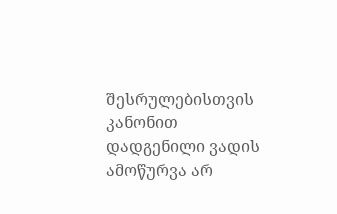შესრულებისთვის კანონით დადგენილი ვადის ამოწურვა არ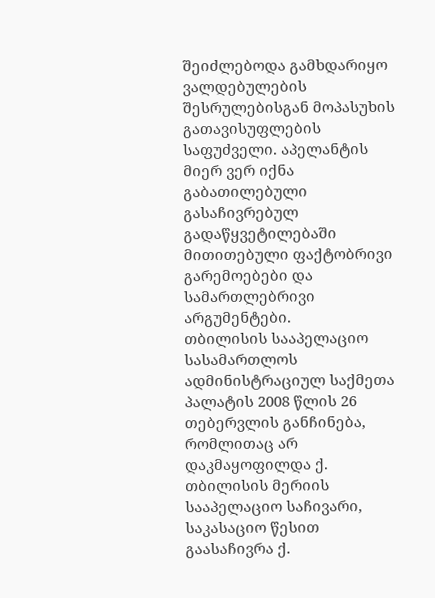შეიძლებოდა გამხდარიყო ვალდებულების შესრულებისგან მოპასუხის გათავისუფლების საფუძველი. აპელანტის მიერ ვერ იქნა გაბათილებული გასაჩივრებულ გადაწყვეტილებაში მითითებული ფაქტობრივი გარემოებები და სამართლებრივი არგუმენტები.
თბილისის სააპელაციო სასამართლოს ადმინისტრაციულ საქმეთა პალატის 2008 წლის 26 თებერვლის განჩინება, რომლითაც არ დაკმაყოფილდა ქ. თბილისის მერიის სააპელაციო საჩივარი, საკასაციო წესით გაასაჩივრა ქ.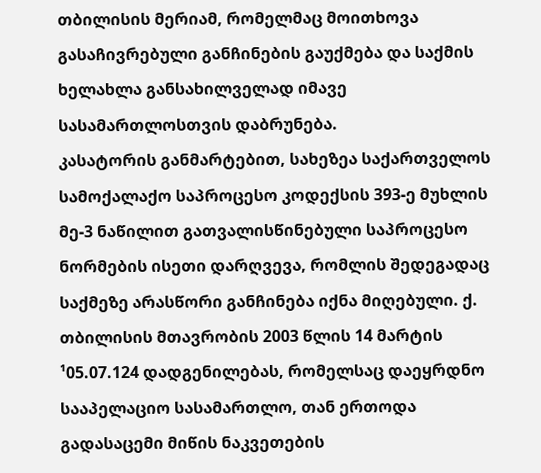თბილისის მერიამ, რომელმაც მოითხოვა გასაჩივრებული განჩინების გაუქმება და საქმის ხელახლა განსახილველად იმავე სასამართლოსთვის დაბრუნება.
კასატორის განმარტებით, სახეზეა საქართველოს სამოქალაქო საპროცესო კოდექსის 393-ე მუხლის მე-3 ნაწილით გათვალისწინებული საპროცესო ნორმების ისეთი დარღვევა, რომლის შედეგადაც საქმეზე არასწორი განჩინება იქნა მიღებული. ქ. თბილისის მთავრობის 2003 წლის 14 მარტის ¹05.07.124 დადგენილებას, რომელსაც დაეყრდნო სააპელაციო სასამართლო, თან ერთოდა გადასაცემი მიწის ნაკვეთების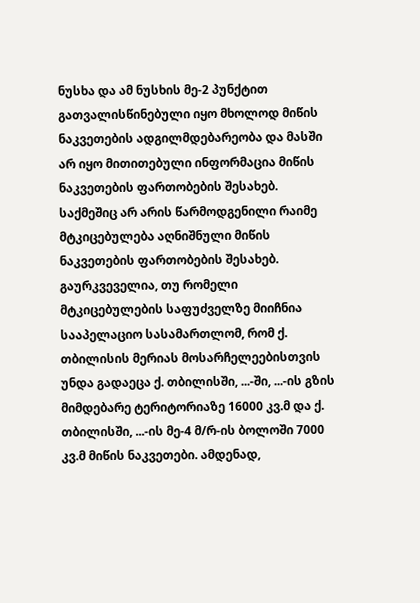ნუსხა და ამ ნუსხის მე-2 პუნქტით გათვალისწინებული იყო მხოლოდ მიწის ნაკვეთების ადგილმდებარეობა და მასში არ იყო მითითებული ინფორმაცია მიწის ნაკვეთების ფართობების შესახებ. საქმეშიც არ არის წარმოდგენილი რაიმე მტკიცებულება აღნიშნული მიწის ნაკვეთების ფართობების შესახებ. გაურკვეველია, თუ რომელი მტკიცებულების საფუძველზე მიიჩნია სააპელაციო სასამართლომ, რომ ქ. თბილისის მერიას მოსარჩელეებისთვის უნდა გადაეცა ქ. თბილისში, ...-ში, ...-ის გზის მიმდებარე ტერიტორიაზე 16000 კვ.მ და ქ. თბილისში, ...-ის მე-4 მ/რ-ის ბოლოში 7000 კვ.მ მიწის ნაკვეთები. ამდენად,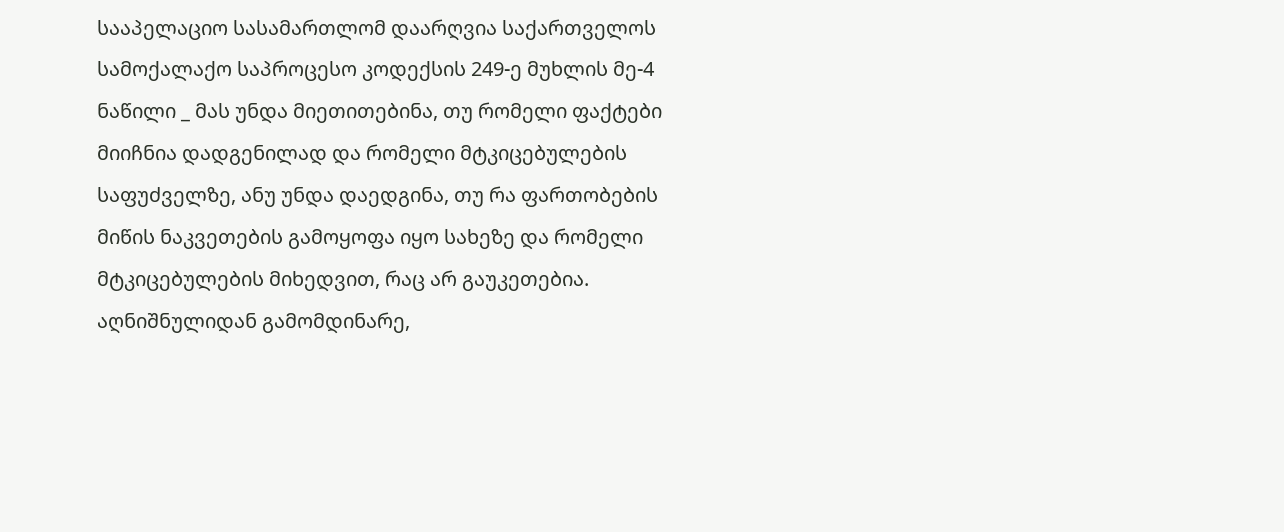სააპელაციო სასამართლომ დაარღვია საქართველოს სამოქალაქო საპროცესო კოდექსის 249-ე მუხლის მე-4 ნაწილი _ მას უნდა მიეთითებინა, თუ რომელი ფაქტები მიიჩნია დადგენილად და რომელი მტკიცებულების საფუძველზე, ანუ უნდა დაედგინა, თუ რა ფართობების მიწის ნაკვეთების გამოყოფა იყო სახეზე და რომელი მტკიცებულების მიხედვით, რაც არ გაუკეთებია. აღნიშნულიდან გამომდინარე,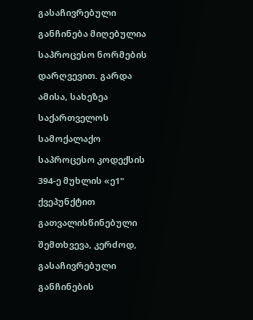გასაჩივრებული განჩინება მიღებულია საპროცესო ნორმების დარღვევით. გარდა ამისა, სახეზეა საქართველოს სამოქალაქო საპროცესო კოდექსის 394-ე მუხლის «ე1" ქვეპუნქტით გათვალისწინებული შემთხვევა, კერძოდ, გასაჩივრებული განჩინების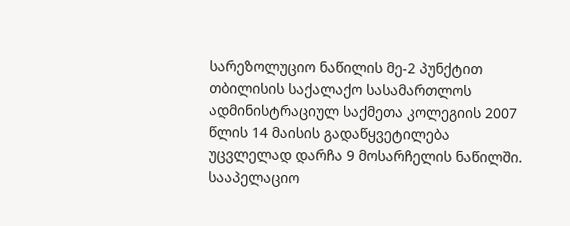სარეზოლუციო ნაწილის მე-2 პუნქტით თბილისის საქალაქო სასამართლოს ადმინისტრაციულ საქმეთა კოლეგიის 2007 წლის 14 მაისის გადაწყვეტილება უცვლელად დარჩა 9 მოსარჩელის ნაწილში. სააპელაციო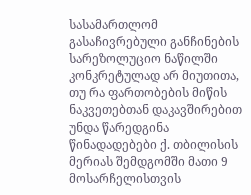სასამართლომ გასაჩივრებული განჩინების სარეზოლუციო ნაწილში კონკრეტულად არ მიუთითა, თუ რა ფართობების მიწის ნაკვეთებთან დაკავშირებით უნდა წარედგინა წინადადებები ქ. თბილისის მერიას შემდგომში მათი 9 მოსარჩელისთვის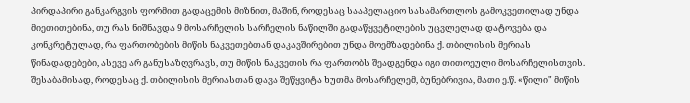პირდაპირი განკარგვის ფორმით გადაცემის მიზნით, მაშინ, როდესაც სააპელაციო სასამართლოს გამოკვეთილად უნდა მიეთითებინა, თუ რას ნიშნავდა 9 მოსარჩელის სარჩელის ნაწილში გადაწყვეტილების უცვლელად დატოვება და კონკრეტულად, რა ფართობების მიწის ნაკვეთებთან დაკავშირებით უნდა მოემზადებინა ქ. თბილისის მერიას წინადადებები, ასევე არ განუსაზღვრავს, თუ მიწის ნაკვეთის რა ფართობს შეადგენდა იგი თითოეული მოსარჩელისთვის. შესაბამისად, როდესაც ქ. თბილისის მერიასთან დავა შეწყვიტა ხუთმა მოსარჩელემ, ბუნებრივია, მათი ე.წ. «წილი" მიწის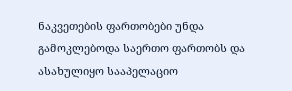ნაკვეთების ფართობები უნდა გამოკლებოდა საერთო ფართობს და ასახულიყო სააპელაციო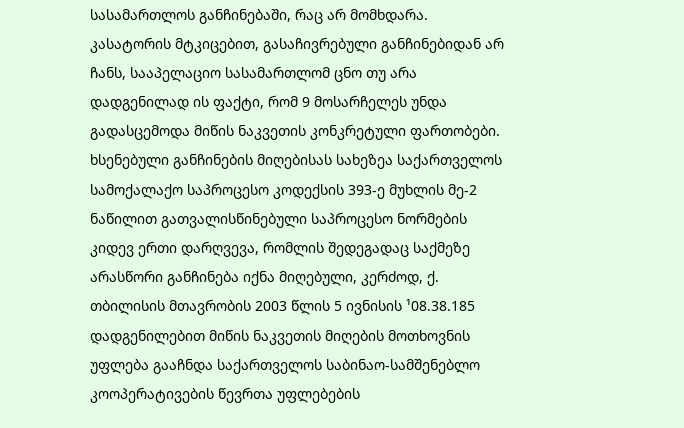სასამართლოს განჩინებაში, რაც არ მომხდარა.
კასატორის მტკიცებით, გასაჩივრებული განჩინებიდან არ ჩანს, სააპელაციო სასამართლომ ცნო თუ არა დადგენილად ის ფაქტი, რომ 9 მოსარჩელეს უნდა გადასცემოდა მიწის ნაკვეთის კონკრეტული ფართობები. ხსენებული განჩინების მიღებისას სახეზეა საქართველოს სამოქალაქო საპროცესო კოდექსის 393-ე მუხლის მე-2 ნაწილით გათვალისწინებული საპროცესო ნორმების კიდევ ერთი დარღვევა, რომლის შედეგადაც საქმეზე არასწორი განჩინება იქნა მიღებული, კერძოდ, ქ. თბილისის მთავრობის 2003 წლის 5 ივნისის ¹08.38.185 დადგენილებით მიწის ნაკვეთის მიღების მოთხოვნის უფლება გააჩნდა საქართველოს საბინაო-სამშენებლო კოოპერატივების წევრთა უფლებების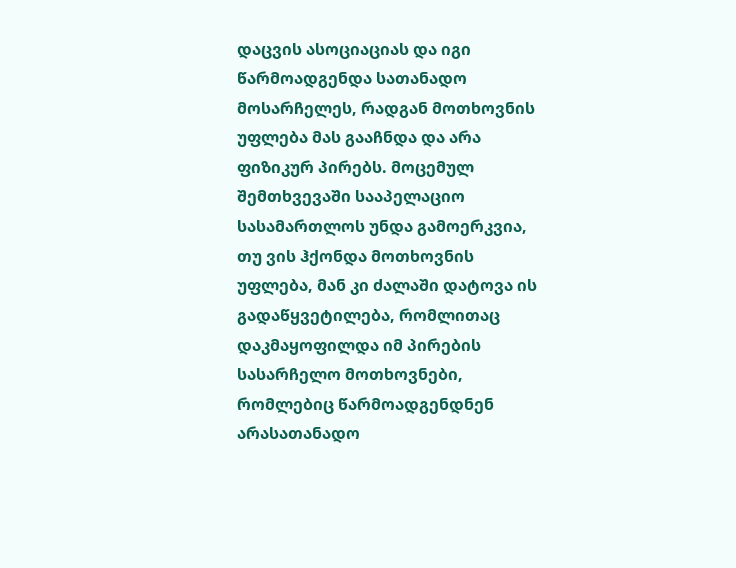დაცვის ასოციაციას და იგი წარმოადგენდა სათანადო მოსარჩელეს, რადგან მოთხოვნის უფლება მას გააჩნდა და არა ფიზიკურ პირებს. მოცემულ შემთხვევაში სააპელაციო სასამართლოს უნდა გამოერკვია, თუ ვის ჰქონდა მოთხოვნის უფლება, მან კი ძალაში დატოვა ის გადაწყვეტილება, რომლითაც დაკმაყოფილდა იმ პირების სასარჩელო მოთხოვნები, რომლებიც წარმოადგენდნენ არასათანადო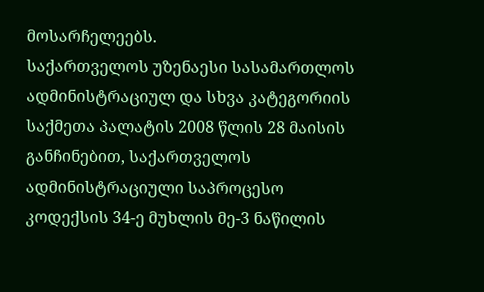მოსარჩელეებს.
საქართველოს უზენაესი სასამართლოს ადმინისტრაციულ და სხვა კატეგორიის საქმეთა პალატის 2008 წლის 28 მაისის განჩინებით, საქართველოს ადმინისტრაციული საპროცესო კოდექსის 34-ე მუხლის მე-3 ნაწილის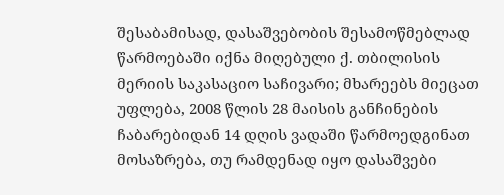შესაბამისად, დასაშვებობის შესამოწმებლად წარმოებაში იქნა მიღებული ქ. თბილისის მერიის საკასაციო საჩივარი; მხარეებს მიეცათ უფლება, 2008 წლის 28 მაისის განჩინების ჩაბარებიდან 14 დღის ვადაში წარმოედგინათ მოსაზრება, თუ რამდენად იყო დასაშვები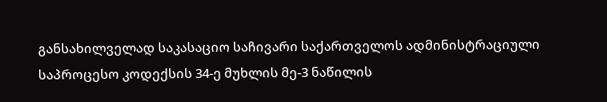განსახილველად საკასაციო საჩივარი საქართველოს ადმინისტრაციული საპროცესო კოდექსის 34-ე მუხლის მე-3 ნაწილის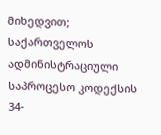მიხედვით; საქართველოს ადმინისტრაციული საპროცესო კოდექსის 34-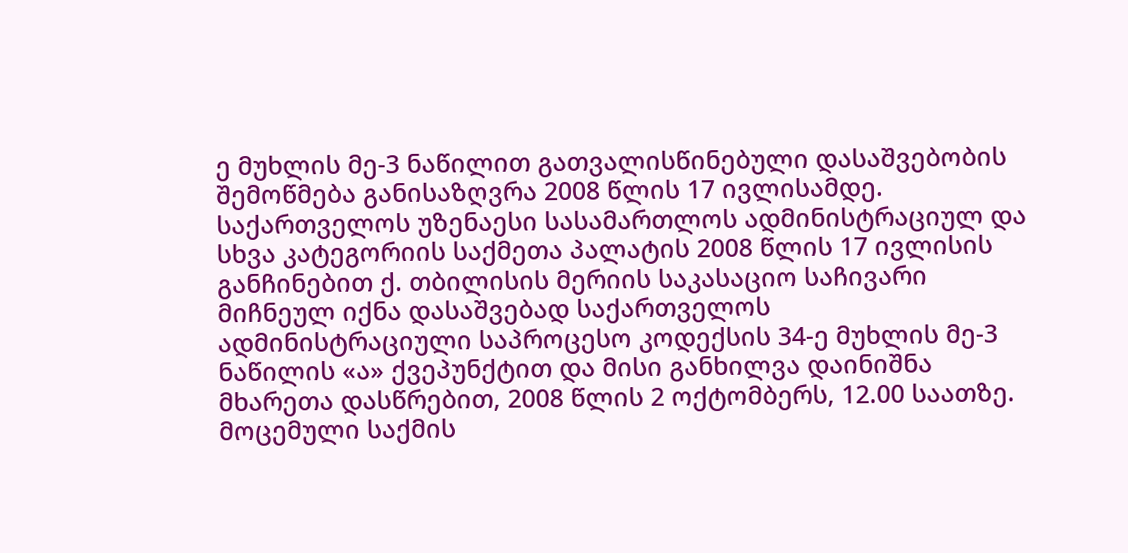ე მუხლის მე-3 ნაწილით გათვალისწინებული დასაშვებობის შემოწმება განისაზღვრა 2008 წლის 17 ივლისამდე.
საქართველოს უზენაესი სასამართლოს ადმინისტრაციულ და სხვა კატეგორიის საქმეთა პალატის 2008 წლის 17 ივლისის განჩინებით ქ. თბილისის მერიის საკასაციო საჩივარი მიჩნეულ იქნა დასაშვებად საქართველოს ადმინისტრაციული საპროცესო კოდექსის 34-ე მუხლის მე-3 ნაწილის «ა» ქვეპუნქტით და მისი განხილვა დაინიშნა მხარეთა დასწრებით, 2008 წლის 2 ოქტომბერს, 12.00 საათზე.
მოცემული საქმის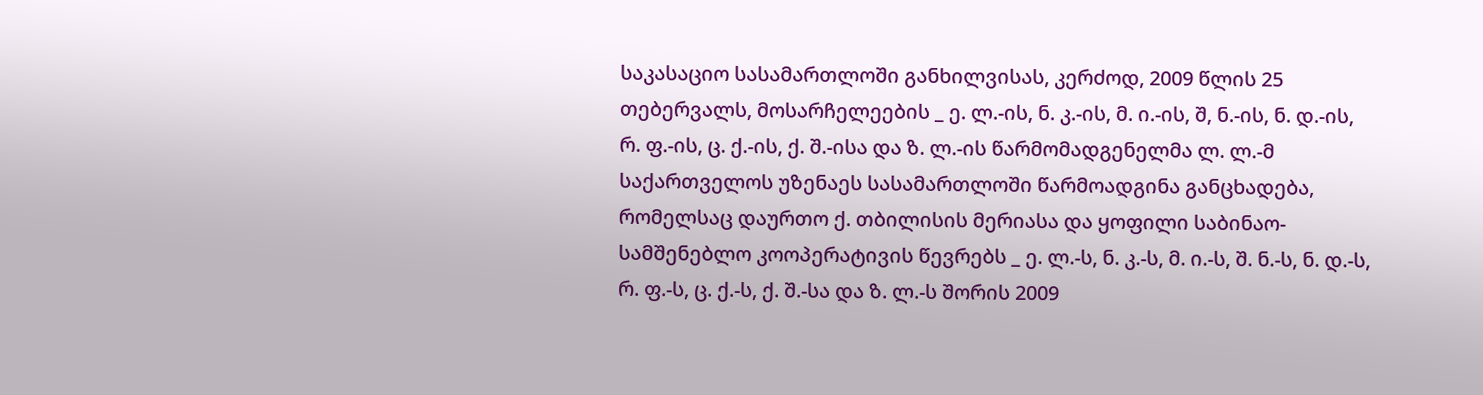საკასაციო სასამართლოში განხილვისას, კერძოდ, 2009 წლის 25 თებერვალს, მოსარჩელეების _ ე. ლ.-ის, ნ. კ.-ის, მ. ი.-ის, შ, ნ.-ის, ნ. დ.-ის, რ. ფ.-ის, ც. ქ.-ის, ქ. შ.-ისა და ზ. ლ.-ის წარმომადგენელმა ლ. ლ.-მ საქართველოს უზენაეს სასამართლოში წარმოადგინა განცხადება, რომელსაც დაურთო ქ. თბილისის მერიასა და ყოფილი საბინაო-სამშენებლო კოოპერატივის წევრებს _ ე. ლ.-ს, ნ. კ.-ს, მ. ი.-ს, შ. ნ.-ს, ნ. დ.-ს, რ. ფ.-ს, ც. ქ.-ს, ქ. შ.-სა და ზ. ლ.-ს შორის 2009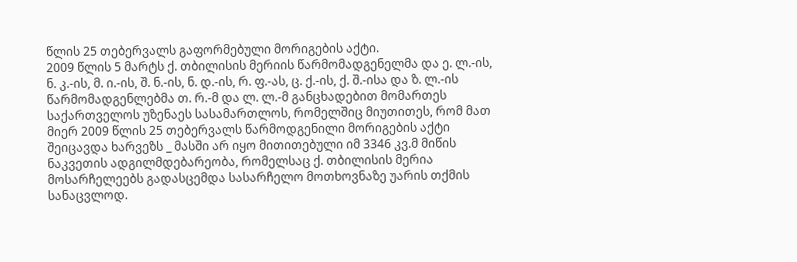წლის 25 თებერვალს გაფორმებული მორიგების აქტი.
2009 წლის 5 მარტს ქ. თბილისის მერიის წარმომადგენელმა და ე. ლ.-ის, ნ. კ.-ის, მ. ი.-ის, შ. ნ.-ის, ნ. დ.-ის, რ. ფ.-ას, ც. ქ.-ის, ქ. შ.-ისა და ზ. ლ.-ის წარმომადგენლებმა თ. რ.-მ და ლ. ლ.-მ განცხადებით მომართეს საქართველოს უზენაეს სასამართლოს, რომელშიც მიუთითეს, რომ მათ მიერ 2009 წლის 25 თებერვალს წარმოდგენილი მორიგების აქტი შეიცავდა ხარვეზს _ მასში არ იყო მითითებული იმ 3346 კვ.მ მიწის ნაკვეთის ადგილმდებარეობა, რომელსაც ქ. თბილისის მერია მოსარჩელეებს გადასცემდა სასარჩელო მოთხოვნაზე უარის თქმის სანაცვლოდ.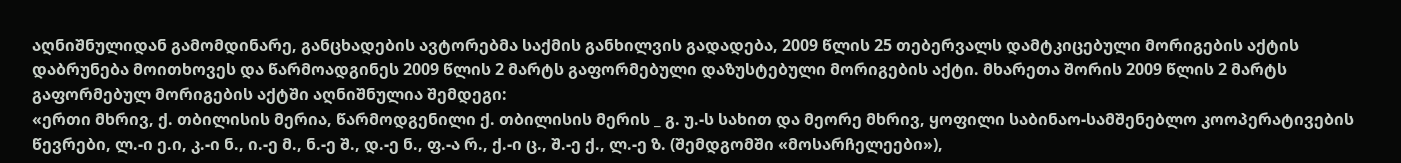აღნიშნულიდან გამომდინარე, განცხადების ავტორებმა საქმის განხილვის გადადება, 2009 წლის 25 თებერვალს დამტკიცებული მორიგების აქტის დაბრუნება მოითხოვეს და წარმოადგინეს 2009 წლის 2 მარტს გაფორმებული დაზუსტებული მორიგების აქტი. მხარეთა შორის 2009 წლის 2 მარტს გაფორმებულ მორიგების აქტში აღნიშნულია შემდეგი:
«ერთი მხრივ, ქ. თბილისის მერია, წარმოდგენილი ქ. თბილისის მერის _ გ. უ.-ს სახით და მეორე მხრივ, ყოფილი საბინაო-სამშენებლო კოოპერატივების წევრები, ლ.-ი ე.ი, კ.-ი ნ., ი.-ე მ., ნ.-ე შ., დ.-ე ნ., ფ.-ა რ., ქ.-ი ც., შ.-ე ქ., ლ.-ე ზ. (შემდგომში «მოსარჩელეები»),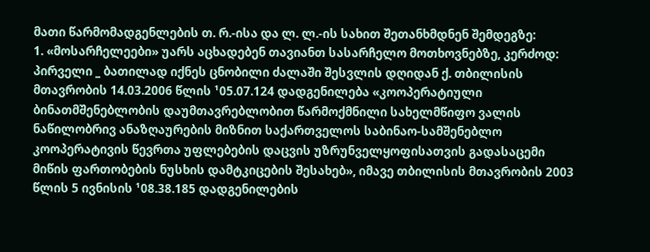მათი წარმომადგენლების თ. რ.-ისა და ლ. ლ.-ის სახით შეთანხმდნენ შემდეგზე:
1. «მოსარჩელეები» უარს აცხადებენ თავიანთ სასარჩელო მოთხოვნებზე, კერძოდ: პირველი _ ბათილად იქნეს ცნობილი ძალაში შესვლის დღიდან ქ. თბილისის მთავრობის 14.03.2006 წლის ¹05.07.124 დადგენილება «კოოპერატიული ბინათმშენებლობის დაუმთავრებლობით წარმოქმნილი სახელმწიფო ვალის ნაწილობრივ ანაზღაურების მიზნით საქართველოს საბინაო-სამშენებლო კოოპერატივის წევრთა უფლებების დაცვის უზრუნველყოფისათვის გადასაცემი მიწის ფართობების ნუსხის დამტკიცების შესახებ», იმავე თბილისის მთავრობის 2003 წლის 5 ივნისის ¹08.38.185 დადგენილების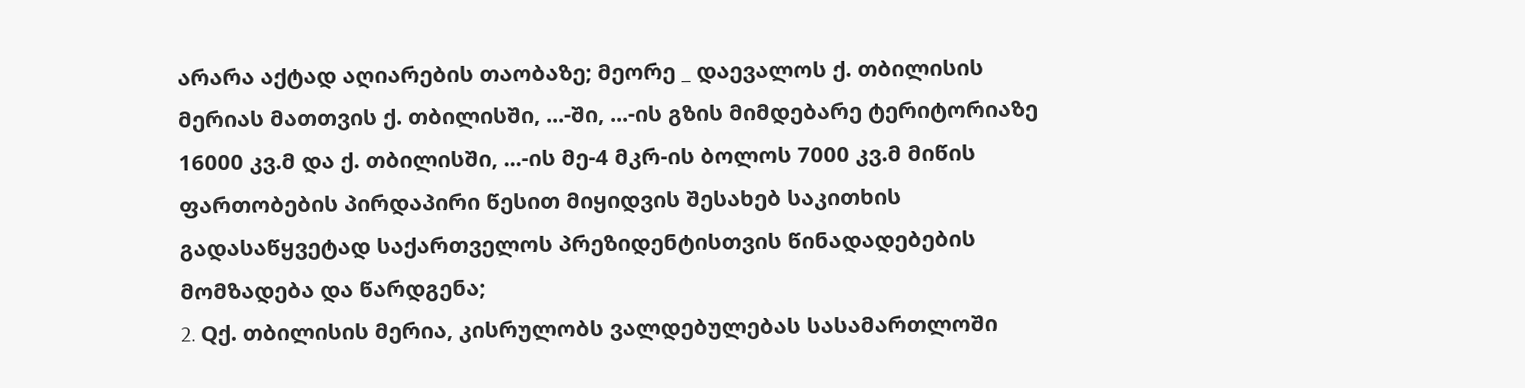არარა აქტად აღიარების თაობაზე; მეორე _ დაევალოს ქ. თბილისის მერიას მათთვის ქ. თბილისში, ...-ში, ...-ის გზის მიმდებარე ტერიტორიაზე 16000 კვ.მ და ქ. თბილისში, ...-ის მე-4 მკრ-ის ბოლოს 7000 კვ.მ მიწის ფართობების პირდაპირი წესით მიყიდვის შესახებ საკითხის გადასაწყვეტად საქართველოს პრეზიდენტისთვის წინადადებების მომზადება და წარდგენა;
2. Qქ. თბილისის მერია, კისრულობს ვალდებულებას სასამართლოში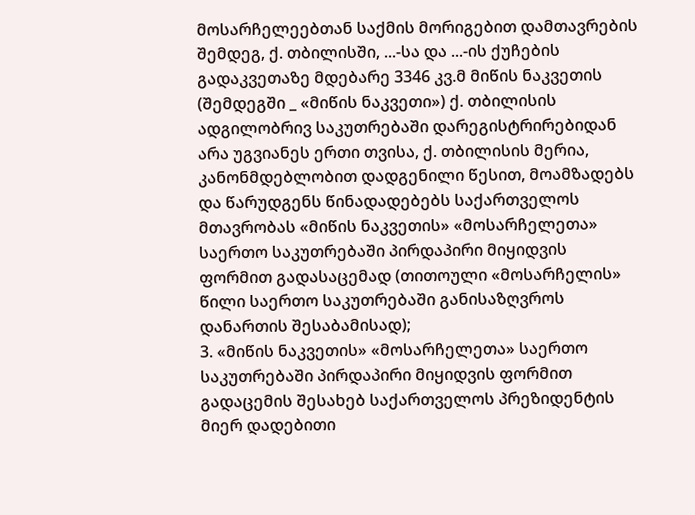მოსარჩელეებთან საქმის მორიგებით დამთავრების შემდეგ, ქ. თბილისში, ...-სა და ...-ის ქუჩების გადაკვეთაზე მდებარე 3346 კვ.მ მიწის ნაკვეთის (შემდეგში _ «მიწის ნაკვეთი») ქ. თბილისის ადგილობრივ საკუთრებაში დარეგისტრირებიდან არა უგვიანეს ერთი თვისა, ქ. თბილისის მერია, კანონმდებლობით დადგენილი წესით, მოამზადებს და წარუდგენს წინადადებებს საქართველოს მთავრობას «მიწის ნაკვეთის» «მოსარჩელეთა» საერთო საკუთრებაში პირდაპირი მიყიდვის ფორმით გადასაცემად (თითოული «მოსარჩელის» წილი საერთო საკუთრებაში განისაზღვროს დანართის შესაბამისად);
3. «მიწის ნაკვეთის» «მოსარჩელეთა» საერთო საკუთრებაში პირდაპირი მიყიდვის ფორმით გადაცემის შესახებ საქართველოს პრეზიდენტის მიერ დადებითი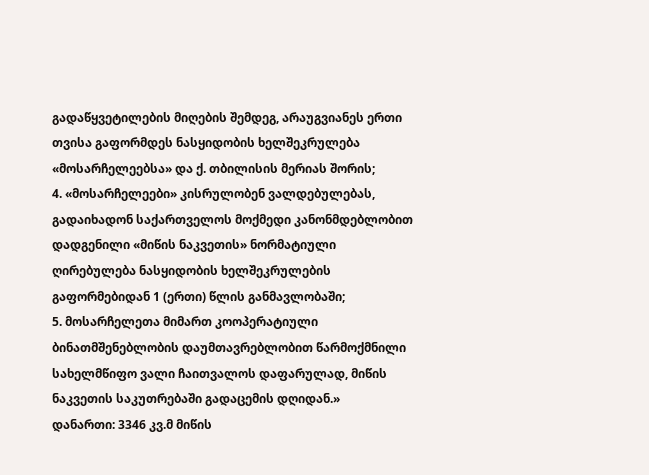გადაწყვეტილების მიღების შემდეგ, არაუგვიანეს ერთი თვისა გაფორმდეს ნასყიდობის ხელშეკრულება «მოსარჩელეებსა» და ქ. თბილისის მერიას შორის;
4. «მოსარჩელეები» კისრულობენ ვალდებულებას, გადაიხადონ საქართველოს მოქმედი კანონმდებლობით დადგენილი «მიწის ნაკვეთის» ნორმატიული ღირებულება ნასყიდობის ხელშეკრულების გაფორმებიდან 1 (ერთი) წლის განმავლობაში;
5. მოსარჩელეთა მიმართ კოოპერატიული ბინათმშენებლობის დაუმთავრებლობით წარმოქმნილი სახელმწიფო ვალი ჩაითვალოს დაფარულად, მიწის ნაკვეთის საკუთრებაში გადაცემის დღიდან.»
დანართი: 3346 კვ.მ მიწის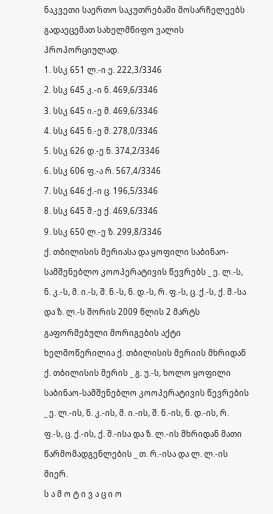ნაკვეთი საერთო საკუთრებაში მოსარჩელეებს გადაეცემათ სახელმწიფო ვალის პროპორციულად.
1. სსკ 651 ლ.-ი ე. 222,3/3346
2. სსკ 645 კ.-ი ნ. 469,6/3346
3. სსკ 645 ი.-ე მ. 469,6/3346
4. სსკ 645 ნ.-ე შ. 278,0/3346
5. სსკ 626 დ.-ე ნ. 374,2/3346
6. სსკ 606 ფ.-ა რ. 567,4/3346
7. სსკ 646 ქ.-ი ც. 196,5/3346
8. სსკ 645 შ.-ე ქ. 469,6/3346
9. სსკ 650 ლ.-ე ზ. 299,8/3346
ქ. თბილისის მერიასა და ყოფილი საბინაო-სამშენებლო კოოპერატივის წევრებს _ ე. ლ.-ს, ნ. კ.-ს, მ. ი.-ს, შ. ნ.-ს, ნ. დ.-ს, რ. ფ.-ს, ც. ქ.-ს, ქ. შ.-სა და ზ. ლ.-ს შორის 2009 წლის 2 მარტს გაფორმებული მორიგების აქტი ხელმოწერილია ქ. თბილისის მერიის მხრიდან ქ. თბილისის მერის _ გ. უ.-ს, ხოლო ყოფილი საბინაო-სამშენებლო კოოპერატივის წევრების _ ე. ლ.-ის, ნ. კ.-ის, მ. ი.-ის, შ. ნ.-ის, ნ. დ.-ის, რ. ფ.-ს, ც. ქ.-ის, ქ. შ.-ისა და ზ. ლ.-ის მხრიდან მათი წარმომადგენლების _ თ. რ.-ისა და ლ. ლ.-ის მიერ.
ს ა მ ო ტ ი ვ ა ც ი ო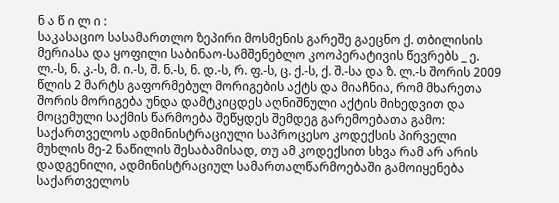ნ ა წ ი ლ ი :
საკასაციო სასამართლო ზეპირი მოსმენის გარეშე გაეცნო ქ. თბილისის მერიასა და ყოფილი საბინაო-სამშენებლო კოოპერატივის წევრებს _ ე. ლ.-ს, ნ. კ.-ს, მ. ი.-ს, შ. ნ.-ს, ნ. დ.-ს, რ. ფ.-ს, ც. ქ.-ს, ქ. შ.-სა და ზ. ლ.-ს შორის 2009 წლის 2 მარტს გაფორმებულ მორიგების აქტს და მიაჩნია, რომ მხარეთა შორის მორიგება უნდა დამტკიცდეს აღნიშნული აქტის მიხედვით და მოცემული საქმის წარმოება შეწყდეს შემდეგ გარემოებათა გამო:
საქართველოს ადმინისტრაციული საპროცესო კოდექსის პირველი მუხლის მე-2 ნაწილის შესაბამისად, თუ ამ კოდექსით სხვა რამ არ არის დადგენილი, ადმინისტრაციულ სამართალწარმოებაში გამოიყენება საქართველოს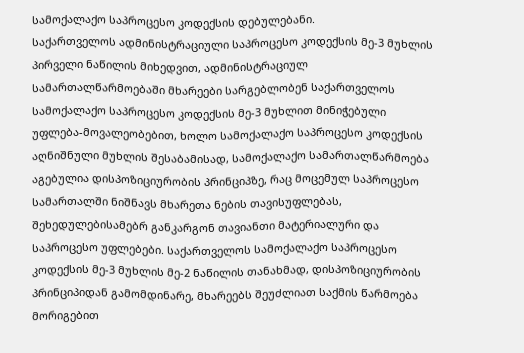სამოქალაქო საპროცესო კოდექსის დებულებანი.
საქართველოს ადმინისტრაციული საპროცესო კოდექსის მე-3 მუხლის პირველი ნაწილის მიხედვით, ადმინისტრაციულ სამართალწარმოებაში მხარეები სარგებლობენ საქართველოს სამოქალაქო საპროცესო კოდექსის მე-3 მუხლით მინიჭებული უფლება-მოვალეობებით, ხოლო სამოქალაქო საპროცესო კოდექსის აღნიშნული მუხლის შესაბამისად, სამოქალაქო სამართალწარმოება აგებულია დისპოზიციურობის პრინციპზე, რაც მოცემულ საპროცესო სამართალში ნიშნავს მხარეთა ნების თავისუფლებას, შეხედულებისამებრ განკარგონ თავიანთი მატერიალური და საპროცესო უფლებები. საქართველოს სამოქალაქო საპროცესო კოდექსის მე-3 მუხლის მე-2 ნაწილის თანახმად, დისპოზიციურობის პრინციპიდან გამომდინარე, მხარეებს შეუძლიათ საქმის წარმოება მორიგებით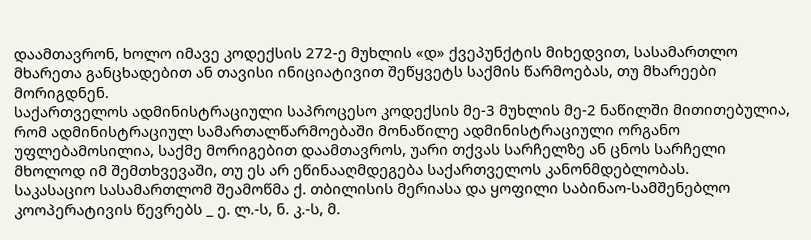დაამთავრონ, ხოლო იმავე კოდექსის 272-ე მუხლის «დ» ქვეპუნქტის მიხედვით, სასამართლო მხარეთა განცხადებით ან თავისი ინიციატივით შეწყვეტს საქმის წარმოებას, თუ მხარეები მორიგდნენ.
საქართველოს ადმინისტრაციული საპროცესო კოდექსის მე-3 მუხლის მე-2 ნაწილში მითითებულია, რომ ადმინისტრაციულ სამართალწარმოებაში მონაწილე ადმინისტრაციული ორგანო უფლებამოსილია, საქმე მორიგებით დაამთავროს, უარი თქვას სარჩელზე ან ცნოს სარჩელი მხოლოდ იმ შემთხვევაში, თუ ეს არ ეწინააღმდეგება საქართველოს კანონმდებლობას.
საკასაციო სასამართლომ შეამოწმა ქ. თბილისის მერიასა და ყოფილი საბინაო-სამშენებლო კოოპერატივის წევრებს _ ე. ლ.-ს, ნ. კ.-ს, მ.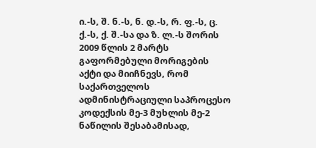ი.-ს, შ. ნ.-ს, ნ. დ.-ს, რ. ფ.-ს, ც. ქ.-ს, ქ. შ.-სა და ზ. ლ.-ს შორის 2009 წლის 2 მარტს გაფორმებული მორიგების აქტი და მიიჩნევს, რომ საქართველოს ადმინისტრაციული საპროცესო კოდექსის მე-3 მუხლის მე-2 ნაწილის შესაბამისად,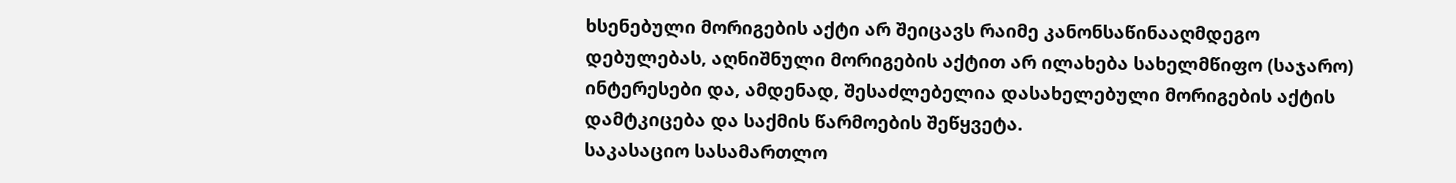ხსენებული მორიგების აქტი არ შეიცავს რაიმე კანონსაწინააღმდეგო დებულებას, აღნიშნული მორიგების აქტით არ ილახება სახელმწიფო (საჯარო) ინტერესები და, ამდენად, შესაძლებელია დასახელებული მორიგების აქტის დამტკიცება და საქმის წარმოების შეწყვეტა.
საკასაციო სასამართლო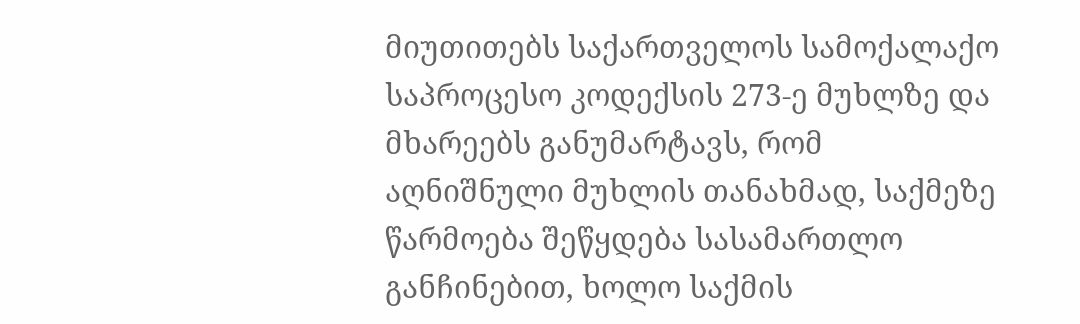მიუთითებს საქართველოს სამოქალაქო საპროცესო კოდექსის 273-ე მუხლზე და მხარეებს განუმარტავს, რომ აღნიშნული მუხლის თანახმად, საქმეზე წარმოება შეწყდება სასამართლო განჩინებით, ხოლო საქმის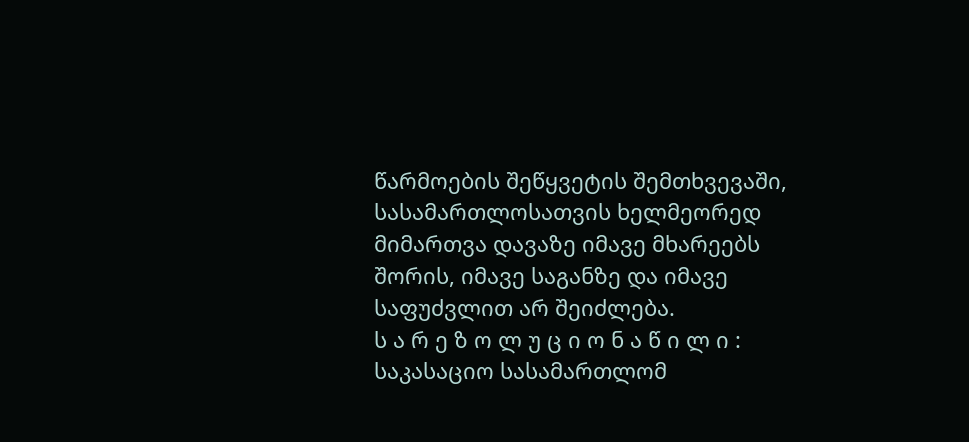წარმოების შეწყვეტის შემთხვევაში, სასამართლოსათვის ხელმეორედ მიმართვა დავაზე იმავე მხარეებს შორის, იმავე საგანზე და იმავე საფუძვლით არ შეიძლება.
ს ა რ ე ზ ო ლ უ ც ი ო ნ ა წ ი ლ ი :
საკასაციო სასამართლომ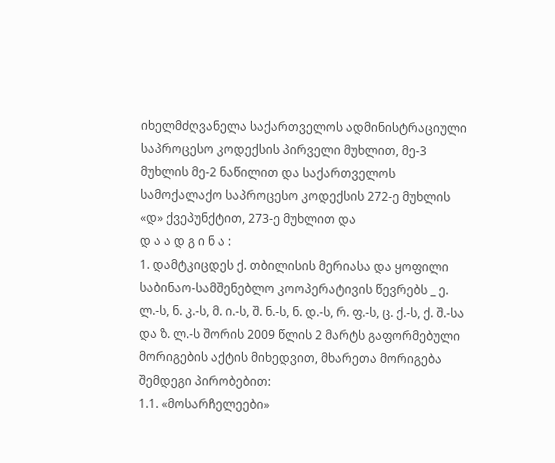იხელმძღვანელა საქართველოს ადმინისტრაციული საპროცესო კოდექსის პირველი მუხლით, მე-3 მუხლის მე-2 ნაწილით და საქართველოს სამოქალაქო საპროცესო კოდექსის 272-ე მუხლის «დ» ქვეპუნქტით, 273-ე მუხლით და
დ ა ა დ გ ი ნ ა :
1. დამტკიცდეს ქ. თბილისის მერიასა და ყოფილი საბინაო-სამშენებლო კოოპერატივის წევრებს _ ე. ლ.-ს, ნ. კ.-ს, მ. ი.-ს, შ. ნ.-ს, ნ. დ.-ს, რ. ფ.-ს, ც. ქ.-ს, ქ. შ.-სა და ზ. ლ.-ს შორის 2009 წლის 2 მარტს გაფორმებული მორიგების აქტის მიხედვით, მხარეთა მორიგება შემდეგი პირობებით:
1.1. «მოსარჩელეები»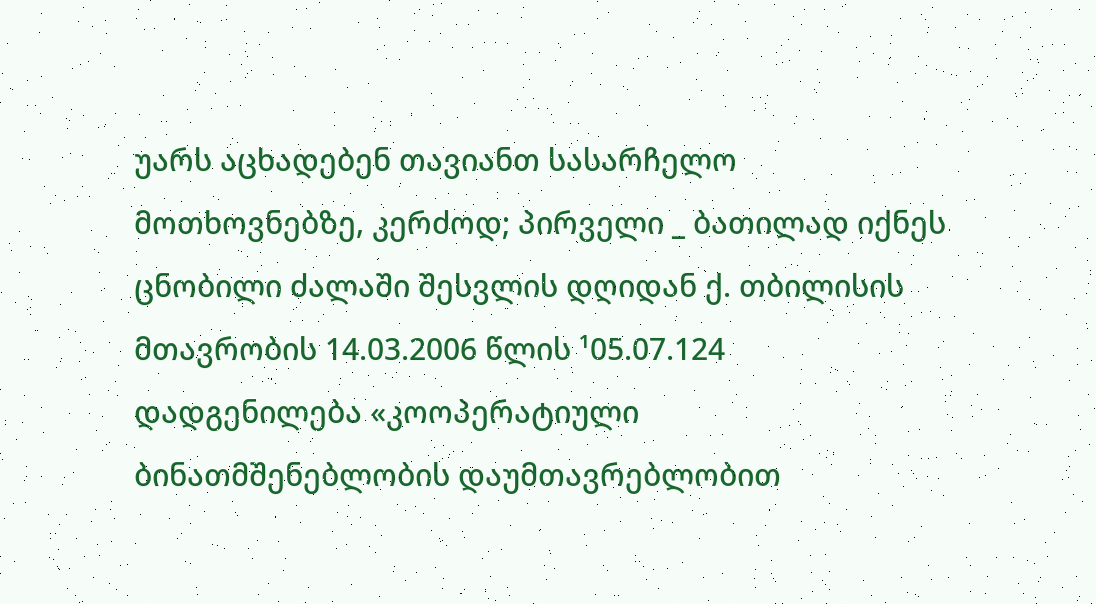უარს აცხადებენ თავიანთ სასარჩელო მოთხოვნებზე, კერძოდ; პირველი _ ბათილად იქნეს ცნობილი ძალაში შესვლის დღიდან ქ. თბილისის მთავრობის 14.03.2006 წლის ¹05.07.124 დადგენილება «კოოპერატიული ბინათმშენებლობის დაუმთავრებლობით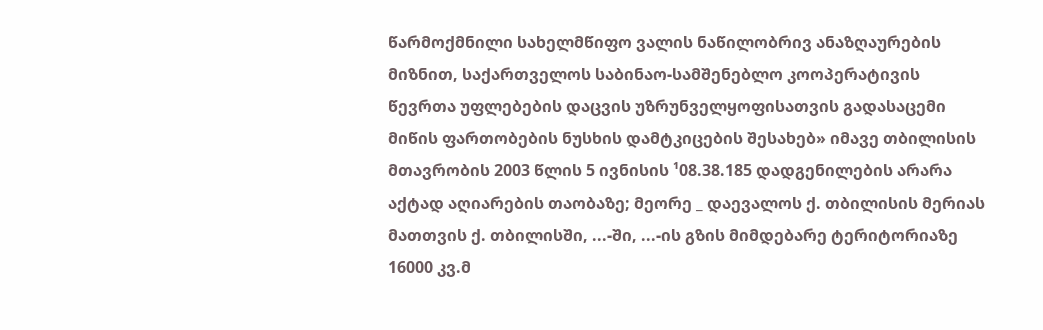წარმოქმნილი სახელმწიფო ვალის ნაწილობრივ ანაზღაურების მიზნით, საქართველოს საბინაო-სამშენებლო კოოპერატივის წევრთა უფლებების დაცვის უზრუნველყოფისათვის გადასაცემი მიწის ფართობების ნუსხის დამტკიცების შესახებ» იმავე თბილისის მთავრობის 2003 წლის 5 ივნისის ¹08.38.185 დადგენილების არარა აქტად აღიარების თაობაზე; მეორე _ დაევალოს ქ. თბილისის მერიას მათთვის ქ. თბილისში, ...-ში, ...-ის გზის მიმდებარე ტერიტორიაზე 16000 კვ.მ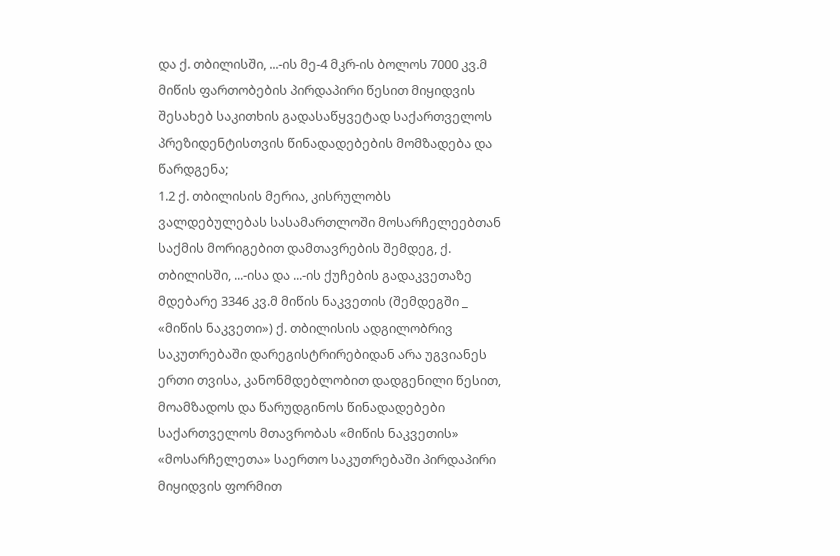და ქ. თბილისში, ...-ის მე-4 მკრ-ის ბოლოს 7000 კვ.მ მიწის ფართობების პირდაპირი წესით მიყიდვის შესახებ საკითხის გადასაწყვეტად საქართველოს პრეზიდენტისთვის წინადადებების მომზადება და წარდგენა;
1.2 ქ. თბილისის მერია, კისრულობს ვალდებულებას სასამართლოში მოსარჩელეებთან საქმის მორიგებით დამთავრების შემდეგ, ქ. თბილისში, ...-ისა და ...-ის ქუჩების გადაკვეთაზე მდებარე 3346 კვ.მ მიწის ნაკვეთის (შემდეგში _ «მიწის ნაკვეთი») ქ. თბილისის ადგილობრივ საკუთრებაში დარეგისტრირებიდან არა უგვიანეს ერთი თვისა, კანონმდებლობით დადგენილი წესით, მოამზადოს და წარუდგინოს წინადადებები საქართველოს მთავრობას «მიწის ნაკვეთის» «მოსარჩელეთა» საერთო საკუთრებაში პირდაპირი მიყიდვის ფორმით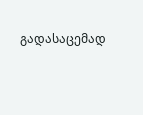გადასაცემად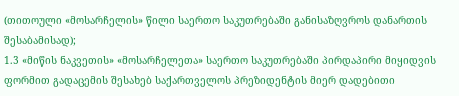(თითოული «მოსარჩელის» წილი საერთო საკუთრებაში განისაზღვროს დანართის შესაბამისად);
1.3 «მიწის ნაკვეთის» «მოსარჩელეთა» საერთო საკუთრებაში პირდაპირი მიყიდვის ფორმით გადაცემის შესახებ საქართველოს პრეზიდენტის მიერ დადებითი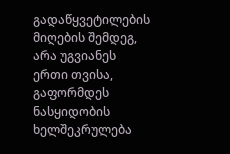გადაწყვეტილების მიღების შემდეგ, არა უგვიანეს ერთი თვისა, გაფორმდეს ნასყიდობის ხელშეკრულება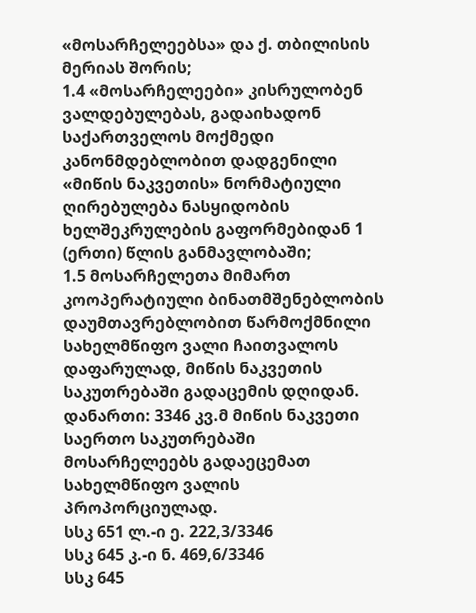«მოსარჩელეებსა» და ქ. თბილისის მერიას შორის;
1.4 «მოსარჩელეები» კისრულობენ ვალდებულებას, გადაიხადონ საქართველოს მოქმედი კანონმდებლობით დადგენილი «მიწის ნაკვეთის» ნორმატიული ღირებულება ნასყიდობის ხელშეკრულების გაფორმებიდან 1 (ერთი) წლის განმავლობაში;
1.5 მოსარჩელეთა მიმართ კოოპერატიული ბინათმშენებლობის დაუმთავრებლობით წარმოქმნილი სახელმწიფო ვალი ჩაითვალოს დაფარულად, მიწის ნაკვეთის საკუთრებაში გადაცემის დღიდან.
დანართი: 3346 კვ.მ მიწის ნაკვეთი საერთო საკუთრებაში მოსარჩელეებს გადაეცემათ სახელმწიფო ვალის პროპორციულად.
სსკ 651 ლ.-ი ე. 222,3/3346
სსკ 645 კ.-ი ნ. 469,6/3346
სსკ 645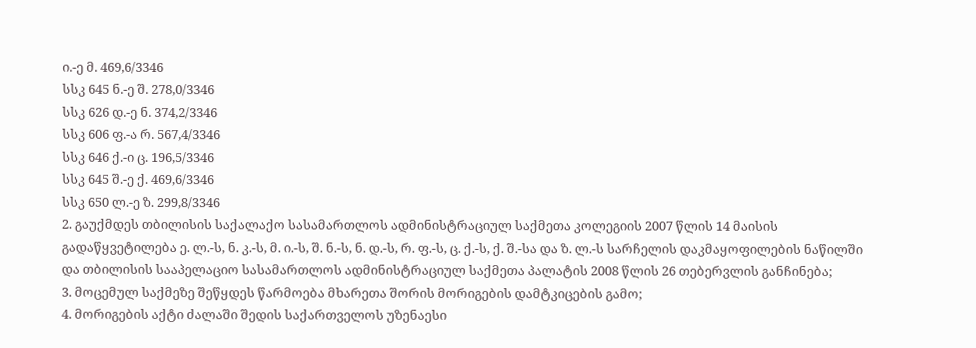ი.-ე მ. 469,6/3346
სსკ 645 ნ.-ე შ. 278,0/3346
სსკ 626 დ.-ე ნ. 374,2/3346
სსკ 606 ფ.-ა რ. 567,4/3346
სსკ 646 ქ.-ი ც. 196,5/3346
სსკ 645 შ.-ე ქ. 469,6/3346
სსკ 650 ლ.-ე ზ. 299,8/3346
2. გაუქმდეს თბილისის საქალაქო სასამართლოს ადმინისტრაციულ საქმეთა კოლეგიის 2007 წლის 14 მაისის გადაწყვეტილება ე. ლ.-ს, ნ. კ.-ს, მ. ი.-ს, შ. ნ.-ს, ნ. დ.-ს, რ. ფ.-ს, ც. ქ.-ს, ქ. შ.-სა და ზ. ლ.-ს სარჩელის დაკმაყოფილების ნაწილში და თბილისის სააპელაციო სასამართლოს ადმინისტრაციულ საქმეთა პალატის 2008 წლის 26 თებერვლის განჩინება;
3. მოცემულ საქმეზე შეწყდეს წარმოება მხარეთა შორის მორიგების დამტკიცების გამო;
4. მორიგების აქტი ძალაში შედის საქართველოს უზენაესი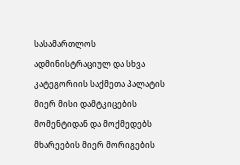სასამართლოს ადმინისტრაციულ და სხვა კატეგორიის საქმეთა პალატის მიერ მისი დამტკიცების მომენტიდან და მოქმედებს მხარეების მიერ მორიგების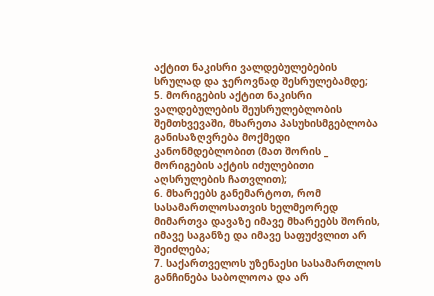აქტით ნაკისრი ვალდებულებების სრულად და ჯეროვნად შესრულებამდე;
5. მორიგების აქტით ნაკისრი ვალდებულების შეუსრულებლობის შემთხვევაში, მხარეთა პასუხისმგებლობა განისაზღვრება მოქმედი კანონმდებლობით (მათ შორის _ მორიგების აქტის იძულებითი აღსრულების ჩათვლით);
6. მხარეებს განემარტოთ, რომ სასამართლოსათვის ხელმეორედ მიმართვა დავაზე იმავე მხარეებს შორის, იმავე საგანზე და იმავე საფუძვლით არ შეიძლება;
7. საქართველოს უზენაესი სასამართლოს განჩინება საბოლოოა და არ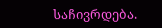საჩივრდება.